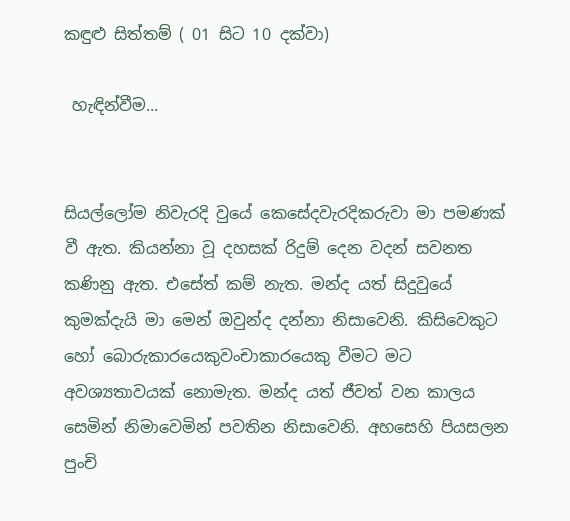කඳුළු සිත්තම් ( 01 සිට 10 දක්වා)

 හැඳින්වීම...


සියල්ලෝම නිවැරදි වුයේ කෙසේදවැරදිකරුවා මා පමණක් වී ඇත. කියන්නා වූ දහසක් රිදුම් දෙන වදන් සවනත කණිනු ඇත. එසේත් කම් නැත. මන්ද යත් සිදුවුයේ කුමක්දැයි මා මෙන් ඔවුන්ද දන්නා නිසාවෙනි. කිසිවෙකුට හෝ බොරුකාරයෙකුවංචාකාරයෙකු වීමට මට අවශ්‍යතාවයක් නොමැත. මන්ද යත් ජීවත් වන කාලය සෙමින් නිමාවෙමින් පවතින නිසාවෙනි. අහසෙහි පියසලන පුංචි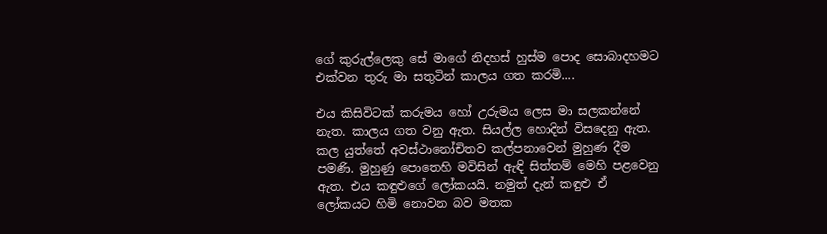ගේ කුරුල්ලෙකු සේ මාගේ නිදහස් හුස්ම පොද සොබාදහමට එක්වන තුරු මා සතුටින් කාලය ගත කරමි....

එය කිසිවිටක් කරුමය හෝ උරුමය ලෙස මා සලකන්නේ නැත. කාලය ගත වනු ඇත. සියල්ල හොදින් විසදෙනු ඇත. කල යුත්තේ අවස්ථානෝචිතව කල්පනාවෙන් මුහුණ දීම පමණි. මුහුණු පොතෙහි මවිසින් ඇඳි සිත්තම් මෙහි පළවෙනු ඇත. එය කඳුළුගේ ලෝකයයි. නමුත් දැන් කඳුළු ඒ ලෝකයට හිමි නොවන බව මතක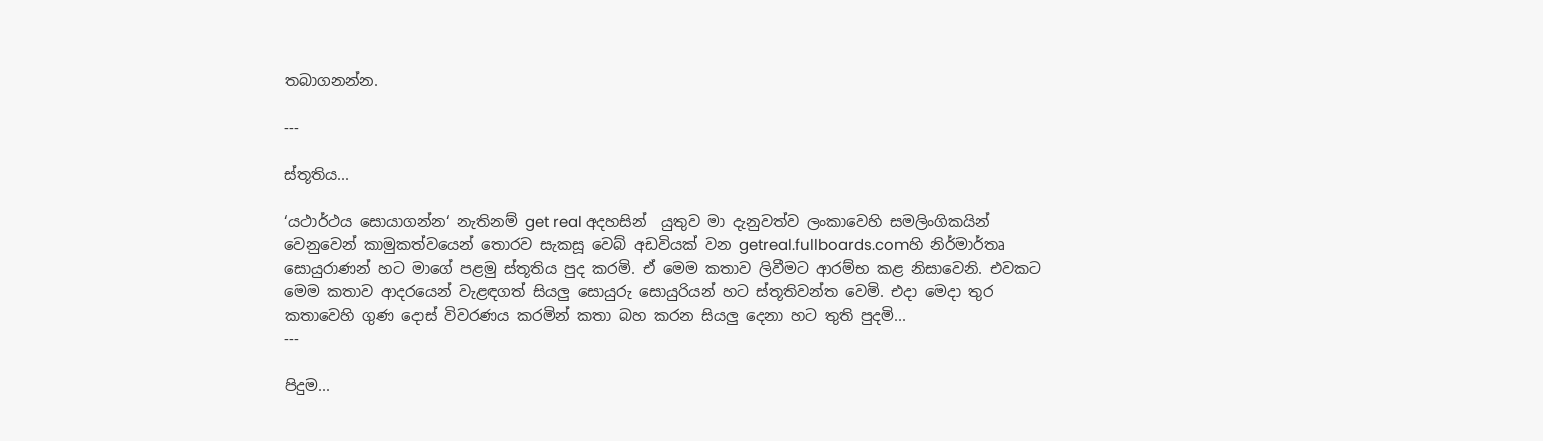තබාගනන්න.

---

ස්තූතිය...

‘යථාර්ථය සොයාගන්න‘ නැතිනම් get real අදහසින්  යුතුව මා දැනුවත්ව ලංකාවෙහි සමලිංගිකයින් වෙනුවෙන් කාමුකත්වයෙන් තොරව සැකසූ වෙබ් අඩවියක් වන getreal.fullboards.comහි නිර්මාර්තෘ සොයුරාණන් හට මාගේ පළමු ස්තූතිය පුද කරමි. ඒ මෙම කතාව ලිවීමට ආරම්භ කළ නිසාවෙනි. එවකට මෙම කතාව ආදරයෙන් වැළඳගත් සියලු සොයුරු සොයුරියන් හට ස්තූතිවන්ත වෙමි. එදා මෙදා තුර කතාවෙහි ගුණ දොස් විවරණය කරමින් කතා බහ කරන සියලු දෙනා හට තුති පුදමි...
---

පිදුම...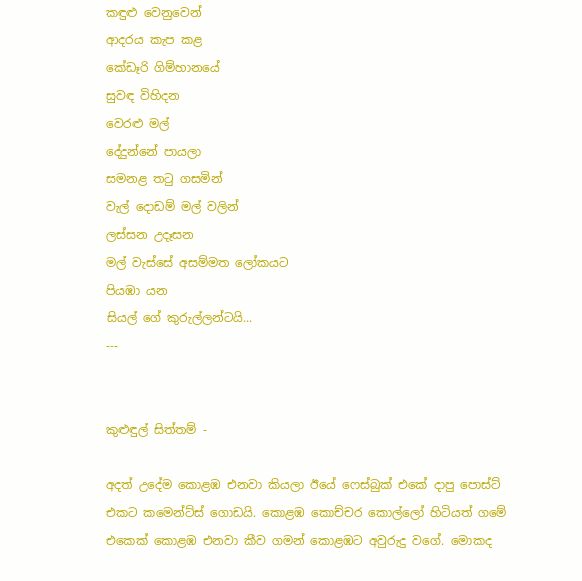කඳුළු වෙනුවෙන්
ආදරය කැප කළ
කේඩෑරි ගිම්හානයේ
සුවඳ විහිදන
වෙරළු මල්
දේදුන්නේ පායලා
සමනළ තටු ගසමින්
වැල් දොඩම් මල් වලින්
ලස්සන උදෑසන
මල් වැස්සේ අසම්මත ලෝකයට
පියඹා යන
සියල් ගේ කුරුල්ලන්ටයි...
---


කුළුඳුල් සිත්තම් -

අදත් උදේම කොළඹ එනවා කියලා ඊයේ ෆෙස්බුක් එකේ දාපු පොස්ට් එකට කමෙන්ට්ස් ගොඩයි. කොළඹ කොච්චර කොල්ලෝ හිටියත් ගමේ එකෙක් කොළඹ එනවා කීව ගමන් කොළඹට අවුරුදු වගේ. මොකද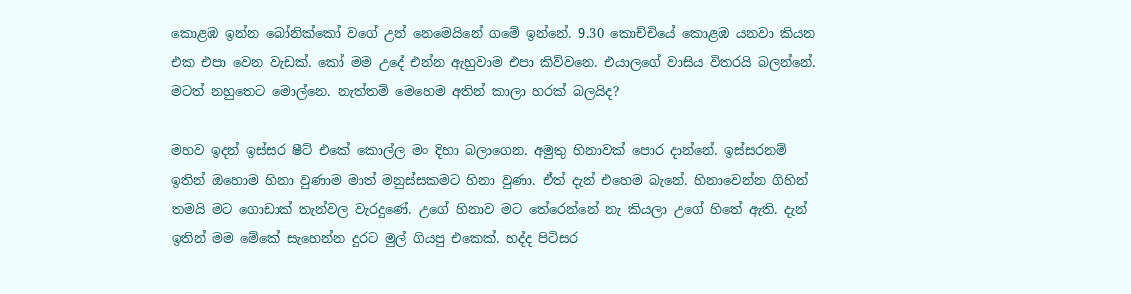කොළඹ ඉන්න බෝනික්කෝ වගේ උන් නෙමෙයිනේ ගමේ ඉන්නේ. 9.30 කොච්චියේ කොළඹ යනවා කියන එක එපා වෙන වැඩක්. කෝ මම උදේ එන්න ඇහුවාම එපා කිව්වනෙ. එයාලගේ වාසිය විතරයි බලන්නේ. මටත් නහුතෙට මොල්නෙ. නැත්තම් මෙහෙම අතින් කාලා හරක් බලයිද?

මහව ඉදන් ඉස්සර ෂීට් එකේ කොල්ල මං දිහා බලාගෙන. අමුතු හිනාවක් පොර දාන්නේ. ඉස්සරනම් ඉතින් ඔහොම හිනා වුණාම මාත් මනුස්සකමට හිනා වුණා. ඒත් දැන් එහෙම බැනේ. හිනාවෙන්න ගිහින් තමයි මට ගොඩාක් තැන්වල වැරදුණේ. උගේ හිනාව මට තේරෙන්නේ නැ කියලා උගේ හිතේ ඇති. දැන් ඉතින් මම මේකේ සැහෙන්න දුරට මුල් ගියපු එකෙක්. හද්ද පිටිසර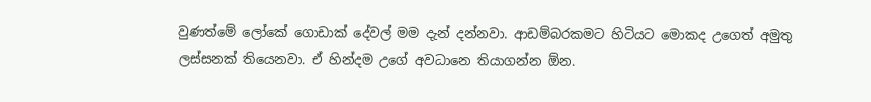වුණත්මේ ලෝකේ ගොඩාක් දේවල් මම දැන් දන්නවා. ආඩම්බරකමට හිටියට මොකද උගෙත් අමුතු ලස්සනක් තියෙනවා. ඒ හින්දම උගේ අවධානෙ තියාගන්න ඕන.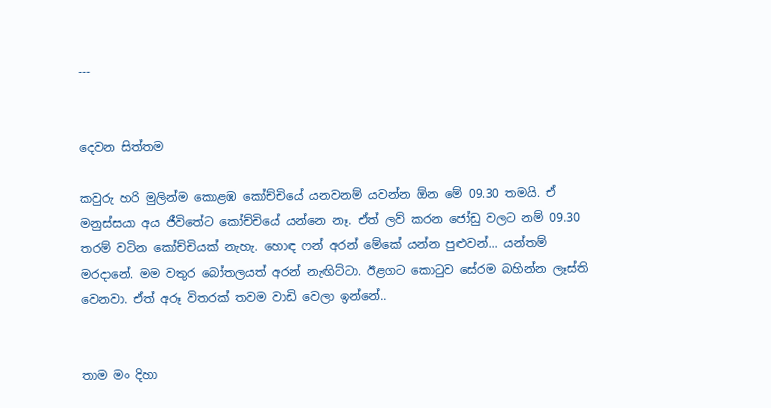---


දෙවන සිත්තම

කවුරු හරි මුලින්ම කොළඹ කෝච්චියේ යනවනම් යවන්න ඕන මේ 09.30 තමයි. ඒ මනුස්සයා අය ජීවිතේට කෝච්චියේ යන්නෙ නෑ. ඒත් ලව් කරන ජෝඩු වලට නම් 09.30 තරම් වටින කෝච්චියක් නැහැ. හොඳ ෆන් අරන් මේකේ යන්න පුළුවන්... යන්තම් මරදානේ. මම වතුර බෝතලයත් අරන් නැඟිට්ටා. ඊළගට කොටුව සේරම බහින්න ලෑස්ති වෙනවා. ඒත් අරූ විතරක් තවම වාඩි වෙලා ඉන්නේ..


තාම මං දිහා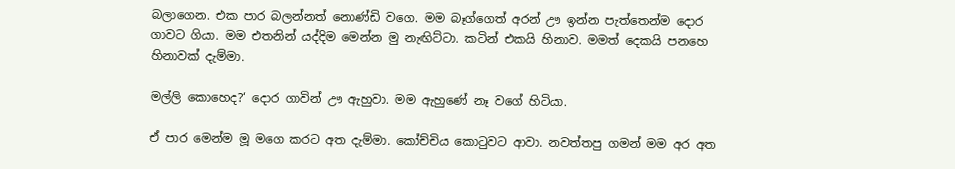බලාගෙන. එක පාර බලන්නත් නොණ්ඩි වගෙ. මම බෑග්ගෙත් අරන් ඌ ඉන්න පැත්තෙන්ම දොර ගාවට ගියා. මම එතනින් යද්දිම මෙන්න මු නැඟිට්ටා. කටින් එකයි හිනාව. මමත් දෙකයි පනහෙ හිනාවක් දැම්මා.

මල්ලි කොහෙද?‘ දොර ගාවින් ඌ ඇහුවා. මම ඇහුණේ නෑ වගේ හිටියා.

ඒ පාර මෙන්ම මූ මගෙ කරට අත දැම්මා. කෝච්චිය කොටුවට ආවා. නවත්තපු ගමන් මම අර අත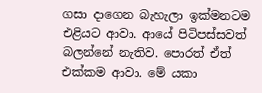ගසා දාගෙන බැහැලා ඉක්මනටම එළියට ආවා. ආයේ පිටිපස්සවත් බලන්නේ නැතිව. පොරත් ඒත් එක්කම ආවා. මේ යකා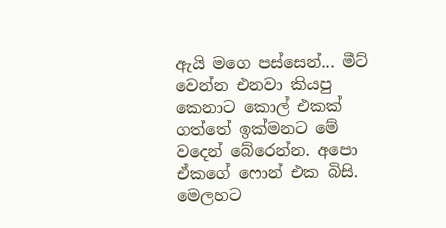ඇයි මගෙ පස්සෙන්... මීට් වෙන්න එනවා කියපු කෙනාට කොල් එකක් ගත්තේ ඉක්මනට මේ වදෙන් බේරෙන්න. අපො ඒකගේ ෆොන් එක බිසි. මෙලහට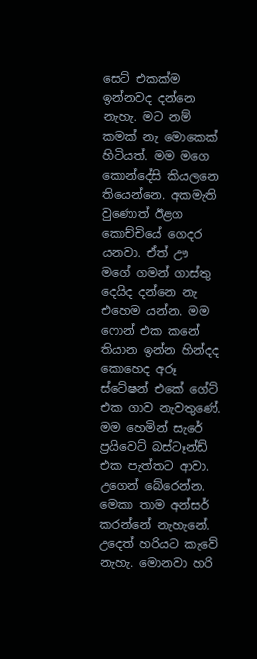සෙට් එකක්ම ඉන්නවද දන්නෙ නැහැ. මට නම් කමක් නැ මොකෙක් හිටියත්. මම මගෙ කොන්දේසි කියලනෙ තියෙන්නෙ. අකමැති වුණොත් ඊළග කොච්චියේ ගෙදර යනවා. ඒත් ඌ මගේ ගමන් ගාස්තු දෙයිද දන්නෙ නැ එහෙම යන්න. මම ෆොන් එක කනේ තියාන ඉන්න හින්දද කොහෙද අරූ ස්ටේෂන් එකේ ගේට් එක ගාව නැවතුණේ. මම හෙමින් සැරේ ප්‍රයිවෙට් බස්ටෑන්ඩ් එක පැත්තට ආවා. උගෙන් බේරෙන්න. මෙකා තාම අන්සර් කරන්නේ නැහැනේ. උදෙත් හරියට කැවේ නැහැ. මොනවා හරි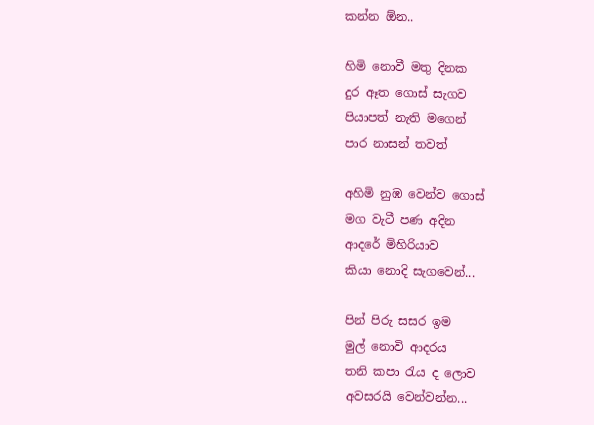කන්න ඕන..

හිමි නොවී මතු දිනක
දුර ඈත ගොස් සැගව
පියාපත් නැති මගෙන්
පාර නාසන් තවත්

අහිමි නුඹ වෙන්ව ගොස්
මග වැටී පණ අදින
ආදරේ මිහිරියාව
කියා නොදි සැගවෙන්...

පින් පිරු සසර ඉම
මුල් නොවි ආදරය
තනි කපා රැය ද ලොව
අවසරයි වෙන්වන්න...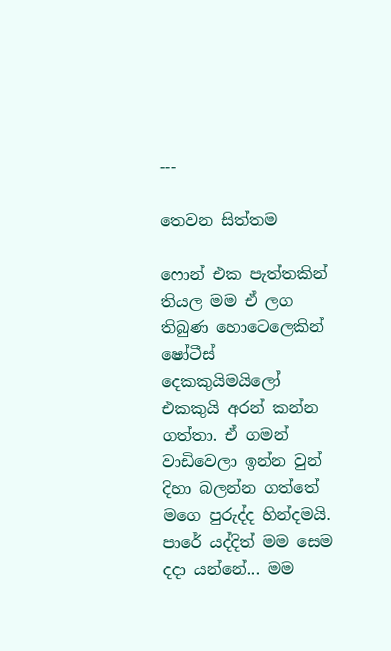---

තෙවන සිත්තම

ෆොන් එක පැත්තකින් තියල මම ඒ ලග තිබුණ හොටෙලෙකින් ෂෝටීස් දෙකකුයිමයිලෝ එකකුයි අරන් කන්න ගත්තා. ඒ ගමන් වාඩිවෙලා ඉන්න වුන් දිහා බලන්න ගත්තේ මගෙ පුරුද්ද හින්දමයි. පාරේ යද්දිත් මම සෙම දදා යන්නේ... මම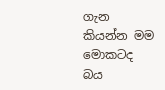ගැන කියන්න මම මොකටද බය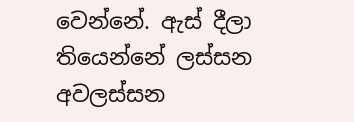වෙන්නේ. ඇස් දීලා තියෙන්නේ ලස්සන අවලස්සන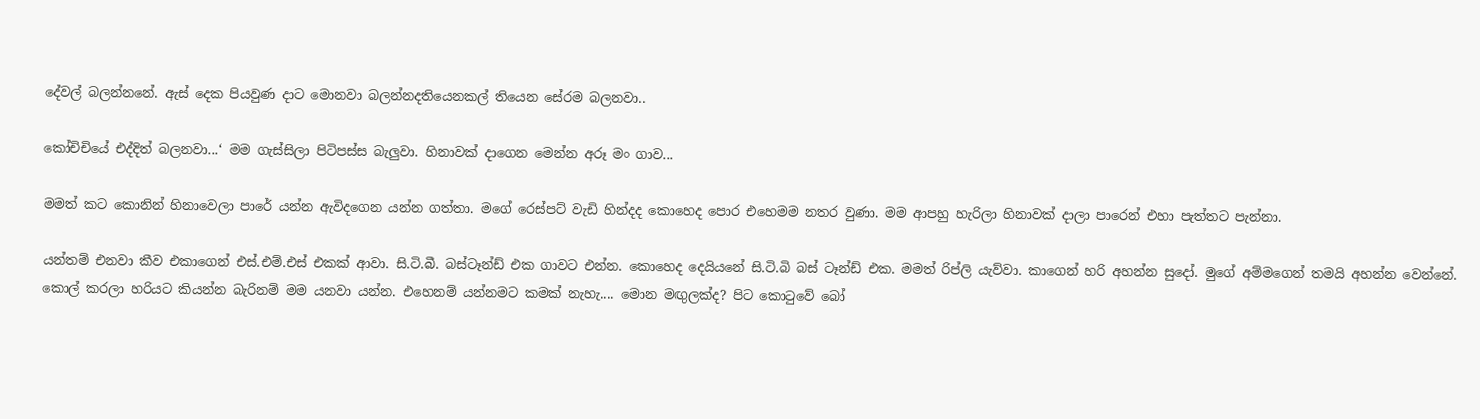දේවල් බලන්නනේ. ඇස් දෙක පියවුණ දාට මොනවා බලන්නදතියෙනකල් තියෙන සේරම බලනවා..

කෝචිචියේ එද්දිත් බලනවා...‘ මම ගැස්සිලා පිටිපස්ස බැලුවා. හිනාවක් දාගෙන මෙන්න අරූ මං ගාව...

මමත් කට කොනින් හිනාවෙලා පාරේ යන්න ඇවිදගෙන යන්න ගත්තා. මගේ රෙස්පට් වැඩි හින්දද කොහෙද පොර එහෙමම නතර වුණා. මම ආපහු හැරිලා හිනාවක් දාලා පාරෙන් එහා පැත්තට පැන්නා.

යන්තම් එනවා කීව එකාගෙන් එස්.එම්.එස් එකක් ආවා. සි.ටි.බී. බස්ටෑන්ඩ් එක ගාවට එන්න. කොහෙද දෙයියනේ සි.ටි.බි බස් ටෑන්ඩ් එක. මමත් රිප්ලි යැව්වා. කාගෙන් හරි අහන්න සුදෝ. මුගේ අම්මගෙන් තමයි අහන්න වෙන්නේ. කොල් කරලා හරියට කියන්න බැරිනම් මම යනවා යන්න. එහෙනම් යන්නමට කමක් නැහැ.... මොන මඟුලක්ද? පිට කොටුවේ බෝ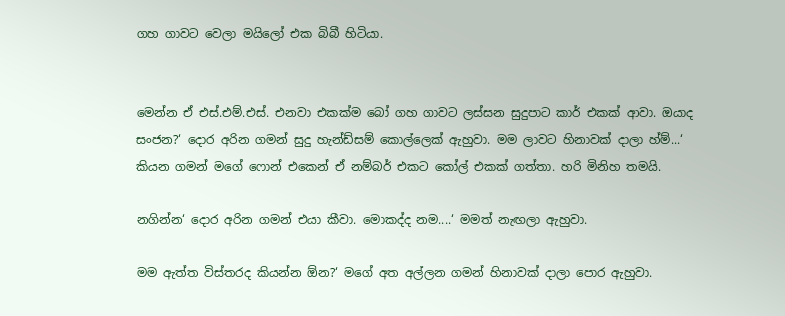ගහ ගාවට වෙලා මයිලෝ එක බිබී හිටියා.


මෙන්න ඒ එස්.එම්.එස්. එනවා එකක්ම බෝ ගහ ගාවට ලස්සන සුදුපාට කාර් එකක් ආවා. ඔයාද සංජන?‘ දොර අරින ගමන් සුදු හැන්ඩ්සම් කොල්ලෙක් ඇහුවා. මම ලාවට හිනාවක් දාලා හ්ම්...‘ කියන ගමන් මගේ ෆොන් එකෙන් ඒ නම්බර් එකට කෝල් එකක් ගත්තා. හරි මිනිහ තමයි.

නගින්න‘ දොර අරින ගමන් එයා කීවා. මොකද්ද නම....‘ මමත් නැඟලා ඇහුවා.

මම ඇත්ත විස්තරද කියන්න ඕන?‘ මගේ අත අල්ලන ගමන් හිනාවක් දාලා පොර ඇහුවා.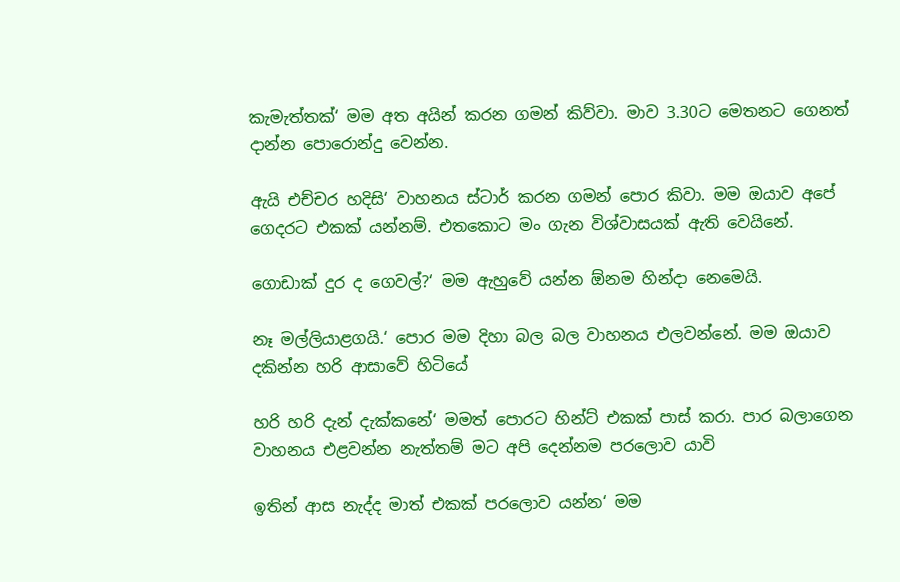කැමැත්තක්‘ මම අත අයින් කරන ගමන් කිව්වා. මාව 3.30ට මෙතනට ගෙනත් දාන්න පොරොන්දු වෙන්න.

ඇයි එච්චර හදිසි‘ වාහනය ස්ටාර් කරන ගමන් පොර කිවා. මම ඔයාව අපේ ගෙදරට එකක් යන්නම්. එතකොට මං ගැන විශ්වාසයක් ඇති වෙයිනේ.

ගො‍ඩාක් දුර ද ගෙවල්?‘ මම ඇහුවේ යන්න ඕනම හින්දා නෙමෙයි.

නෑ මල්ලියාළගයි.‘ පොර මම දිහා බල බල වාහනය එලවන්නේ. මම ඔයාව දකින්න හරි ආසාවේ හිටියේ

හරි හරි දැන් දැක්කනේ‘ මමත් පොරට හින්ට් එකක් පාස් කරා. පාර බලාගෙන වාහනය එළවන්න නැත්තම් මට අපි දෙන්නම පරලොව යාවි

ඉතින් ආස නැද්ද මාත් එකක් පරලොව යන්න‘ මම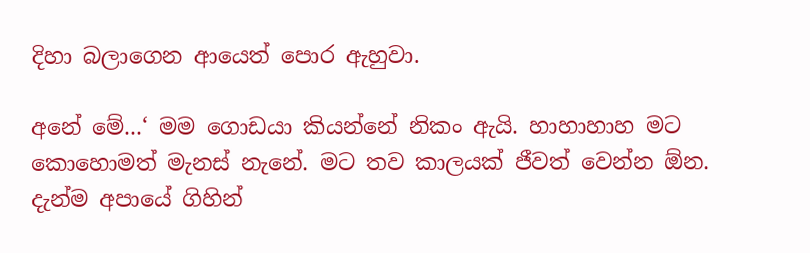දිහා බලාගෙන ආයෙත් පොර ඇහුවා.

අනේ මේ...‘ මම ගොඩයා කියන්නේ නිකං ඇයි. හාහාහාහ මට කොහොමත් මැනස් නැනේ. මට තව කාලයක් ජීවත් වෙන්න ඕන. දැන්ම අපායේ ගිහින්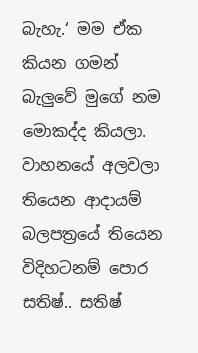බැහැ.‘ මම ඒක කියන ගමන් බැලුවේ මුගේ නම මොකද්ද කියලා. වාහනයේ අලවලා තියෙන ආදායම් බලපත්‍රයේ තියෙන විදිහටනම් පොර සතිෂ්.. සතිෂ්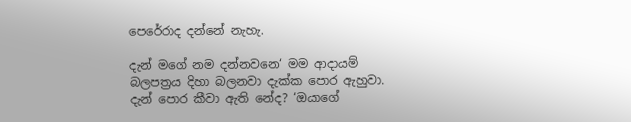පෙරේරාද දන්නේ නැහැ.

දැන් මගේ නම දන්නවනෙ‘ මම ආදායම් බලපත්‍රය දිහා බලනවා දැක්ක පොර ඇහුවා. දැන් පොර කීවා ඇති නේද? ‘ඔයාගේ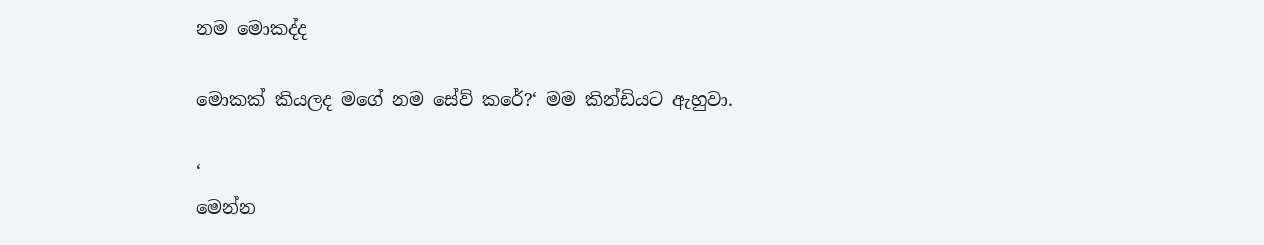නම මොකද්ද

මොකක් කියලද මගේ නම සේව් කරේ?‘ මම කින්ඩියට ඇහුවා.

‘
මෙන්න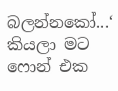බලන්නකෝ...‘ කියලා මට ෆොන් එක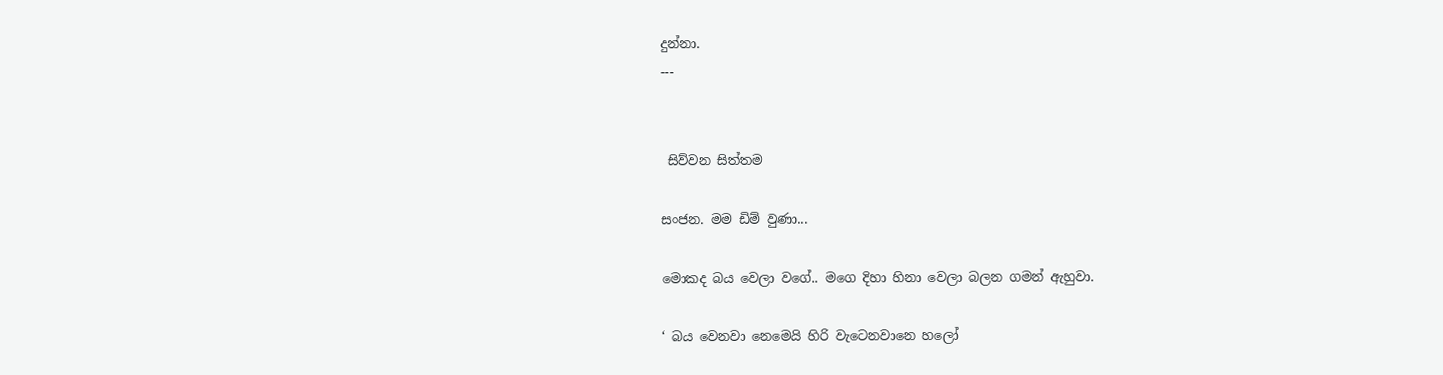දුන්නා.
---


 සිව්වන සිත්තම

සංජන. මම ඩිම් වුණා...

මොකද බය වෙලා වගේ.. මගෙ දිහා හිනා වෙලා බලන ගමන් ඇහුවා.

‘ බය වෙනවා නෙමෙයි හිරි වැටෙනවානෙ හලෝ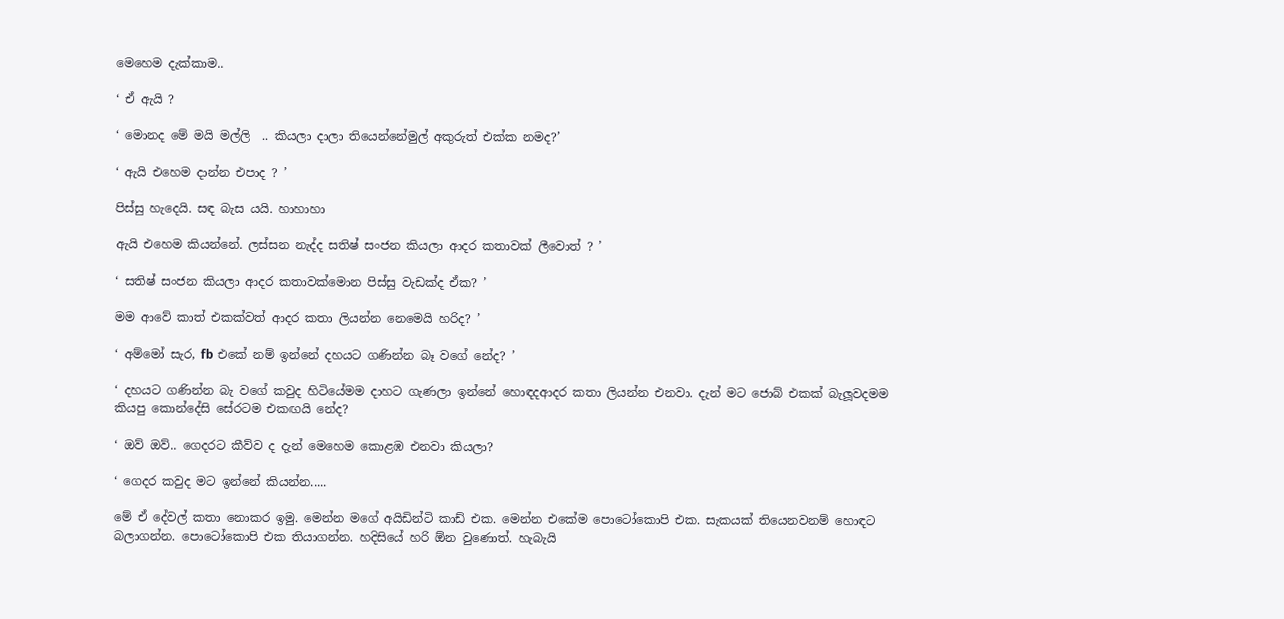මෙහෙම දැක්කාම..

‘ ඒ ඇයි ?

‘ මොනද මේ මයි මල්ලි  .. කියලා දාලා තියෙන්නේමුල් අකුරුත් එක්ක නමද?’

‘ ඇයි එහෙම දාන්න එපාද ? ’

පිස්සු හැදෙයි. සඳ බැස යයි. හාහාහා

ඇයි එහෙම කියන්නේ. ලස්සන නැද්ද සතිෂ් සංජන කියලා ආදර කතාවක් ලීවොත් ? ’

‘ සතිෂ් සංජන කියලා ආදර කතාවක්මොන පිස්සු වැඩක්ද ඒක? ’

මම ආවේ කාත් එකක්වත් ආදර කතා ලියන්න නෙමෙයි හරිද? ’

‘ අම්මෝ සැර, fb එකේ නම් ඉන්නේ දහයට ගණින්න බෑ වගේ නේද? ’

‘ දහයට ගණින්න බැ වගේ කවුද හිටියේමම දාහට ගැණලා ඉන්නේ හොඳදආදර කතා ලියන්න එනවා. දැන් මට ජොබ් එකක් බැලූවදමම කියපු කොන්දේසි සේරටම එකඟයි නේද?

‘ ඔව් ඔව්.. ගෙදරට කීව්ව ද දැන් මෙහෙම කොළඹ එනවා කියලා?

‘ ගෙදර කවුද මට ඉන්නේ කියන්න.....

මේ ඒ දේවල් කතා නොකර ඉමු. මෙන්න මගේ අයිඩින්ටි කාඩ් එක. මෙන්න එකේම පොටෝකොපි එක. සැකයක් තියෙනවනම් හොඳට බලාගන්න. පොටෝකොපි එක තියාගන්න. හදිසියේ හරි ඕන වුණොත්. හැබැයි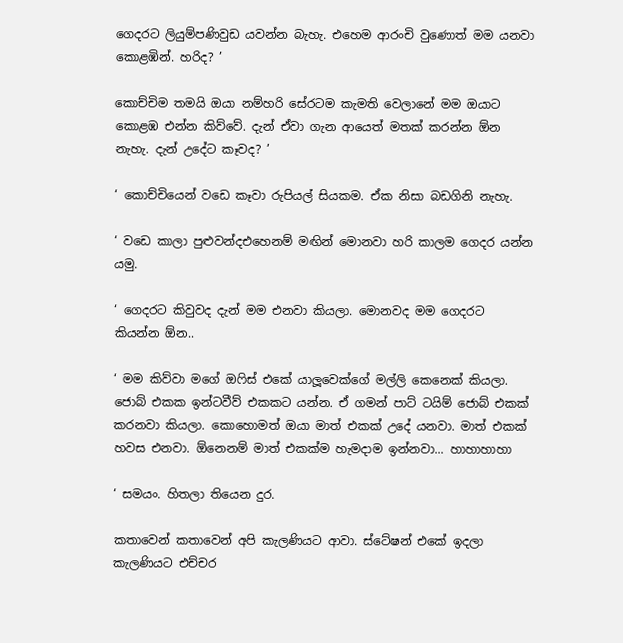ගෙදරට ලියුම්පණිවුඩ යවන්න බැහැ. එහෙම ආරංචි වුණොත් මම යනවා කොළඹින්. හරිද? ’

කොච්චිම තමයි ඔයා නම්හරි සේරටම කැමති වෙලානේ මම ඔයාට කොළඹ එන්න කිව්වේ. දැන් ඒවා ගැන ආයෙත් මතක් කරන්න ඕන නැහැ. දැන් උදේට කෑවද? ’

‘ කොච්චියෙන් වඩෙ කෑවා රුපියල් සියකම. ඒක නිසා බඩගිනි නැහැ.

‘ වඩෙ කාලා පුළුවන්දඑහෙනම් මඟින් මොනවා හරි කාලම ගෙදර යන්න යමු.

‘ ගෙදරට කිවුවද දැන් මම එනවා කියලා. මොනවද මම ගෙදරට කියන්න ඕන..

‘ මම කිව්වා මගේ ඔෆිස් එකේ යාලූවෙක්ගේ මල්ලි කෙනෙක් කියලා. ජොබ් එකක ඉන්ටවීව් එකකට යන්න. ඒ ගමන් පාට් ටයිම් ජොබ් එකක් කරනවා කියලා. කොහොමත් ඔයා මාත් එකක් උදේ යනවා. මාත් එකක් හවස එනවා. ඕනෙනම් මාත් එකක්ම හැමදාම ඉන්නවා... හාහාහාහා

‘ සමයං. හිතලා තියෙන දුර.

කතාවෙන් කතාවෙන් අපි කැලණියට ආවා. ස්ටේෂන් එකේ ඉදලා කැලණියට එච්චර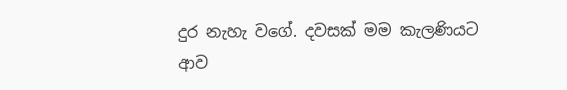දුර නැහැ වගේ. දවසක් මම කැලණියට ආව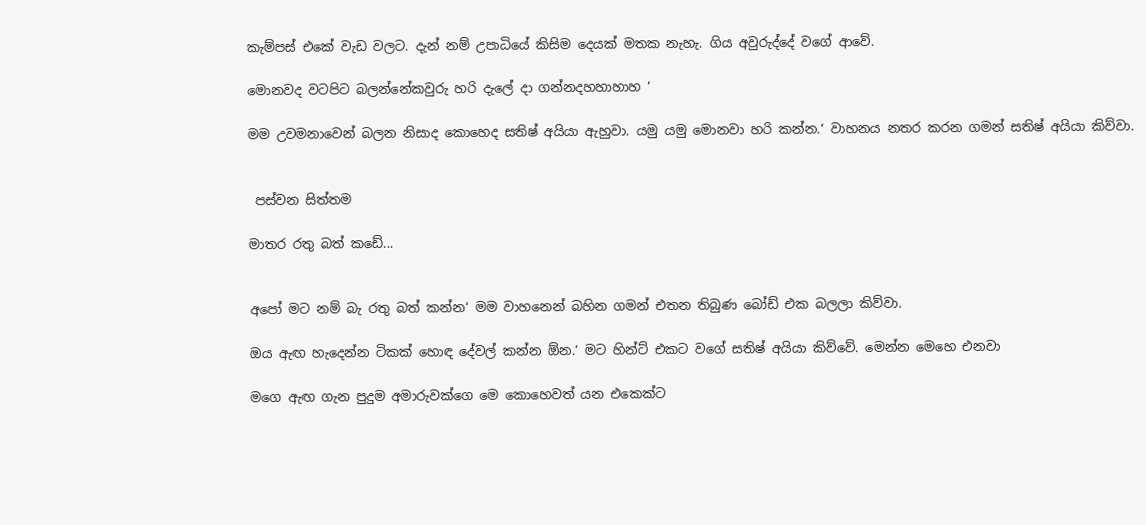කැම්පස් එකේ වැඩ වලට. දැන් නම් උපාධියේ කිසිම දෙයක් මතක නැහැ. ගිය අවුරුද්දේ වගේ ආවේ.

මොනවද වටපිට බලන්නේකවුරු හරි දැලේ දා ගන්නදහහාහාහ ‘

මම උවමනාවෙන් බලන නිසාද කොහෙද සතිෂ් අයියා ඇහුවා. යමු යමු මොනවා හරි කන්න.‘ වාහනය නතර කරන ගමන් සතිෂ් අයියා කිව්වා.


 පස්වන සිත්තම

මාතර රතු බත් කඩේ...


අපෝ මට නම් බැ රතු බත් කන්න‘ මම වාහනෙන් බහින ගමන් එතන තිබුණ බෝඩ් එක බලලා කිව්වා.

ඔය ඇඟ හැදෙන්න ටිකක් හොඳ දේවල් කන්න ඕන.‘ මට හින්ට් එකට වගේ සතිෂ් අයියා කිව්වේ. මෙන්න මෙහෙ එනවා

මගෙ ඇඟ ගැන පුදුම අමාරුවක්ගෙ මෙ කොහෙවත් යන එකෙක්ට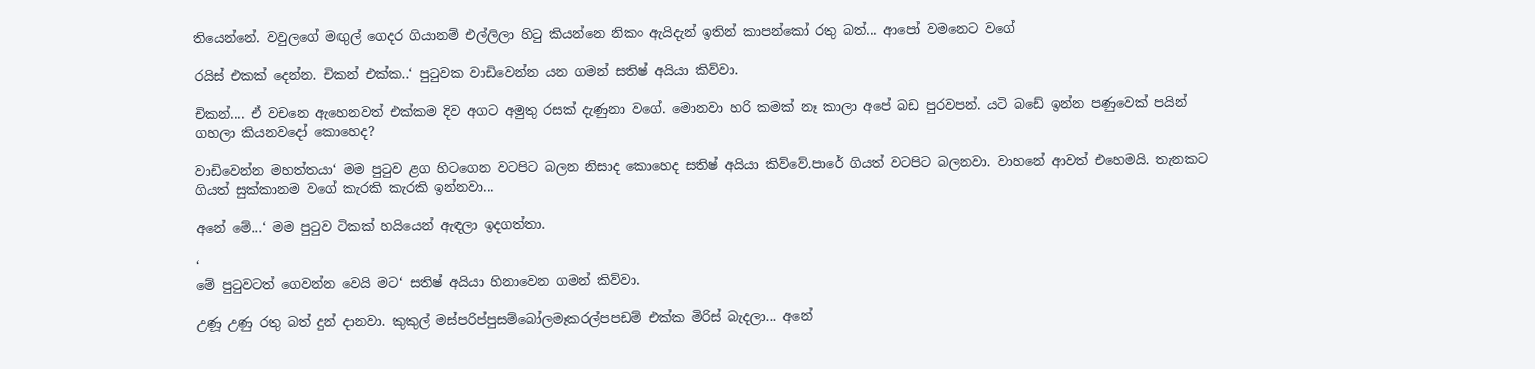තියෙන්නේ. වවුලගේ මඟුල් ගෙදර ගියානම් එල්ලිලා හිටු කියන්නෙ නිකං ඇයිදැන් ඉතින් කාපන්කෝ රතු බත්... ආපෝ වමනෙට වගේ

රයිස් එකක් දෙන්න. චිකන් එක්ක..‘ පුටුවක වාඩිවෙන්න යන ගමන් සතිෂ් අයියා කිව්වා.

චිකන්.... ඒ වචනෙ ඇහෙනවත් එක්කම දිව අගට අමුතු රසක් දැණුනා වගේ. මොනවා හරි කමක් නෑ කාලා අපේ බඩ පුරවපන්. යටි බඩේ ඉන්න පණුවෙක් පයින් ගහලා කියනවදෝ කොහෙද?

වාඩිවෙන්න මහත්තයා‘ මම පුටුව ළග හිටගෙන වටපිට බලන නිසාද කොහෙද සතිෂ් අයියා කිව්වේ.පාරේ ගියත් වටපිට බලනවා. වාහනේ ආවත් එහෙමයි. තැනකට ගියත් සුක්කානම වගේ කැරකි කැරකි ඉන්නවා...

අනේ මේ...‘ මම පුටුව ටිකක් හයියෙන් ඇඳලා ඉදගත්තා.

‘
මේ පුටුවටත් ගෙවන්න වෙයි මට‘ සතිෂ් අයියා හිනාවෙන ගමන් කිව්වා.

උණූ උණු රතු බත් දුන් දානවා. කුකුල් මස්පරිප්පුසම්බෝලමෑකරල්පපඩම් එක්ක මිරිස් බැදලා... අනේ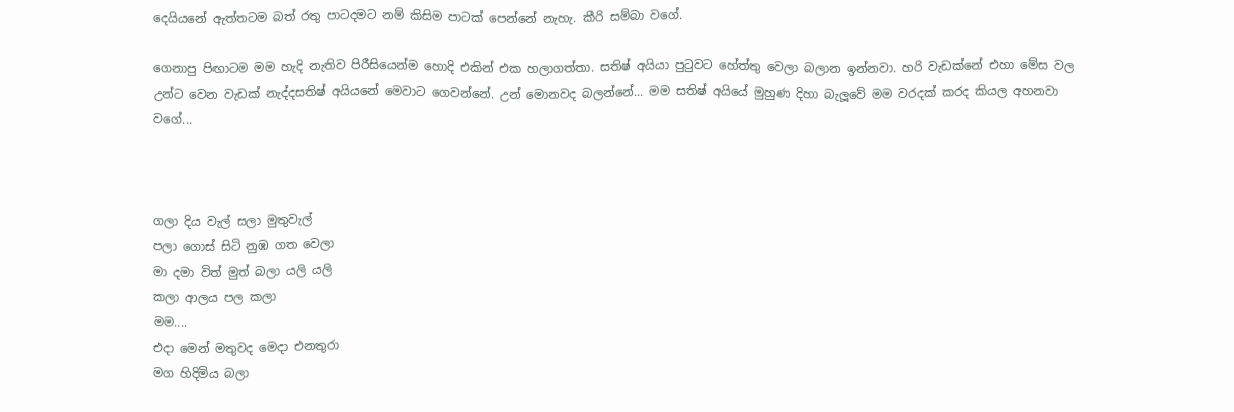දෙයියනේ ඇත්තටම බත් රතු පාටදමට නම් කිසිම පාටක් පෙන්නේ නැහැ. කීරි සම්බා වගේ.

ගෙනාපු පිඟාටම මම හැදි නැතිව පිරීසියෙන්ම හොදි එකින් එක හලාගත්තා. සතිෂ් අයියා පුටුවට හේත්තු වෙලා බලාන ඉන්නවා. හරි වැඩක්නේ එහා මේස වල උන්ට වෙන වැඩක් නැද්දසතිෂ් අයියනේ මෙවාට ගෙවන්නේ. උන් මොනවද බලන්නේ... මම සතිෂ් අයියේ මුහුණ දිහා බැලූවේ මම වරදක් කරද කියල අහනවා වගේ...



ගලා දිය වැල් සලා මුතුවැල්
පලා ගොස් සිටි නුඹ ගත වෙලා
මා දමා විත් මුත් බලා යලි යලි
කලා ආලය පල කලා
මම....
එදා මෙන් මතුවද මෙදා එනතුරා
මග හිදිමිය බලා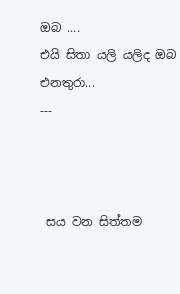ඔබ ....
එයි සිතා යලි යලිද ඔබ එනතුරා...
---



 සය වන සිත්තම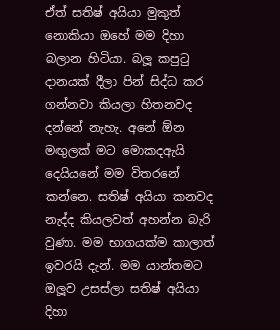ඒත් සතිෂ් අයියා මුකුත් නොකියා ඔහේ මම දිහා බලාන හිටියා. බලූ කපුටු දානයක් දීලා පින් සිද්ධ කර ගන්නවා කියලා හිතනවද දන්නේ නැහැ. අනේ ඕන මඟුලක් මට මොකදඇයි දෙයියනේ මම විතරනේ කන්නෙ. සතිෂ් අයියා කනවද නැද්ද කියලවත් අහන්න බැරි වුණා. මම භාගයක්ම කාලාත් ඉවරයි දැන්. මම යාන්තමට ඔලූව උසස්ලා සතිෂ් අයියා දිහා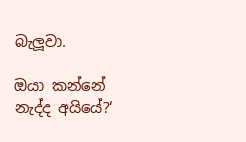බැලූවා.

ඔයා කන්නේ නැද්ද අයියේ?‘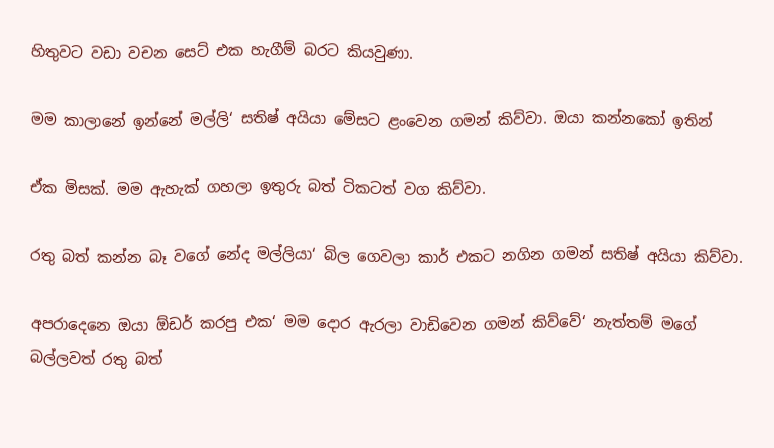හිතුවට වඩා වචන සෙට් එක හැගීම් බරට කියවුණා.

මම කාලානේ ඉන්නේ මල්ලි‘ සතිෂ් අයියා මේසට ළංවෙන ගමන් කිව්වා. ඔයා කන්නකෝ ඉතින්

ඒක මිසක්. මම ඇහැක් ගහලා ඉතුරු බත් ටිකටත් වග කිව්වා.

රතු බත් කන්න බෑ වගේ නේද මල්ලියා‘ බිල ගෙවලා කාර් එකට නගින ගමන් සතිෂ් අයියා කිව්වා.

අපරාදෙනෙ ඔයා ඕඩර් කරපු එක‘ මම දොර ඇරලා වාඩිවෙන ගමන් කිව්වේ‘ නැත්තම් මගේ බල්ලවත් රතු බත්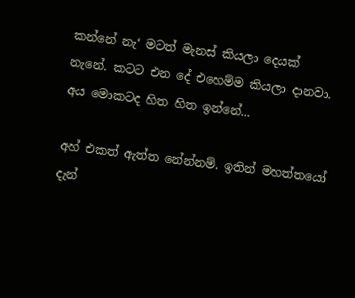කන්නේ නැ‘ මටත් මැනස් කියලා දෙයක් නැනේ. කටට එන දේ එහෙම්ම කියලා දානවා. අය මොකටද හිත හිත ඉන්නේ...

අහ් එකත් ඇත්ත නේන්නම්. ඉතින් මහත්තයෝ දැන්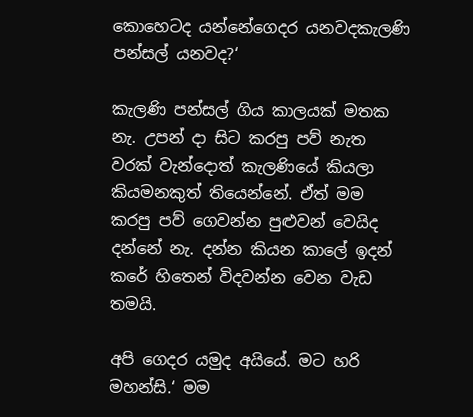කොහෙටද යන්නේගෙදර යනවදකැලණි පන්සල් යනවද?‘

කැලණි පන්සල් ගිය කාලයක් මතක නැ. උපන් දා සිට කරපු පව් නැත වරක් වැන්දොත් කැලණියේ කියලා කියමනකුත් තියෙන්නේ. ඒත් මම කරපු පව් ගෙවන්න පුළුවන් වෙයිද දන්නේ නැ. දන්න කියන කාලේ ඉදන් කරේ හිතෙන් විදවන්න වෙන වැඩ තමයි.

අපි ගෙදර යමුද අයියේ. මට හරි මහන්සි.‘ මම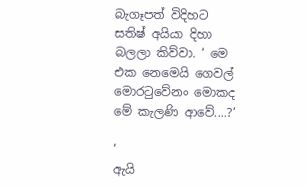බැගෑපත් විදිහට සතිෂ් අයියා දිහා බලලා කිව්වා. ‘ මෙ එක නෙමෙයි ගෙවල් මොරටුවේනං මොකද මේ කැලණි ආවේ....?‘

‘
ඇයි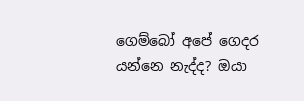ගෙම්බෝ අපේ ගෙදර යන්නෙ නැද්ද? ඔයා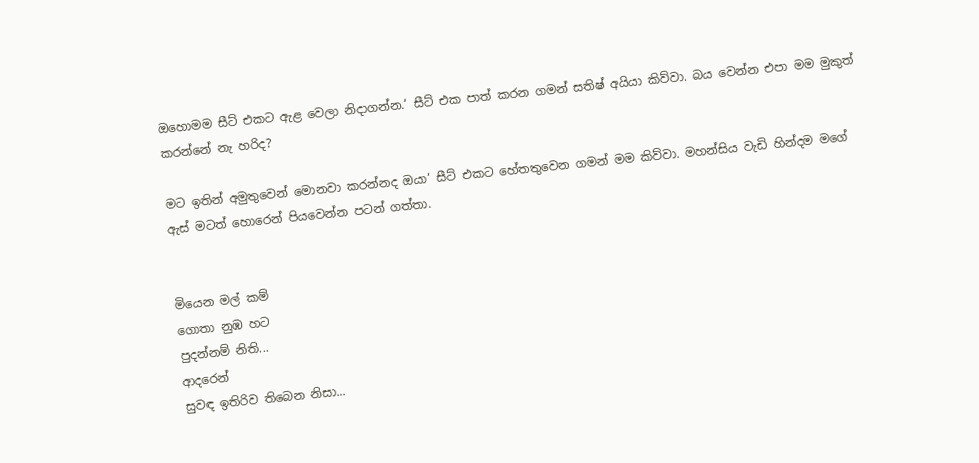ඔහොමම සීට් එකට ඇළ වෙලා නිදාගන්න.‘ සීට් එක පාත් කරන ගමන් සතිෂ් අයියා කිව්වා. බය වෙන්න එපා මම මුකුත් කරන්නේ නැ හරිද?

මට ඉතින් අමුතුවෙන් මොනවා කරන්නද ඔයා‘ සීට් එකට හේතතුවෙන ගමන් මම කිව්වා. මහන්සිය වැඩි හින්දම මගේ ඇස් මටත් හොරෙන් පියවෙන්න පටන් ගත්තා.


මියෙන මල් කම්
ගොතා නුඹ හට
පුදන්නම් නිති...
ආදරෙන්
සුවඳ ඉතිරිව තිබෙන නිසා...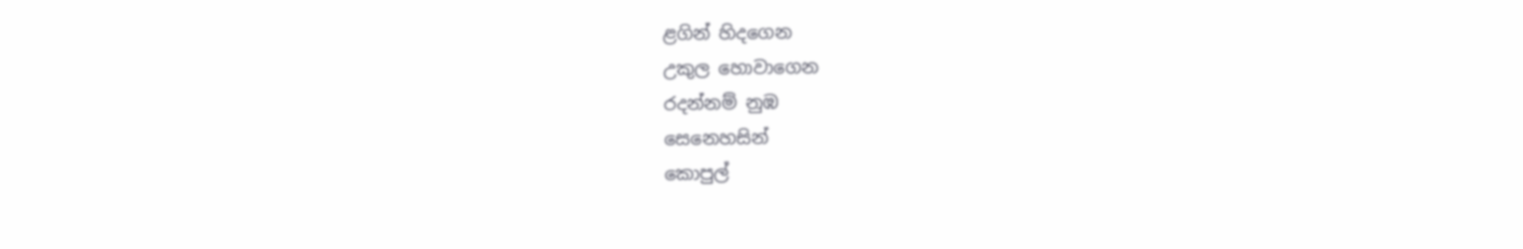ළගින් හිදගෙන
උකුල හොවාගෙන
රදන්නම් නුඹ
සෙනෙහසින්
කොපුල්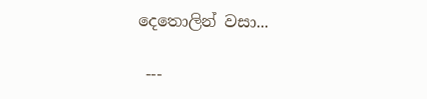දෙතොලින් වසා...

 ---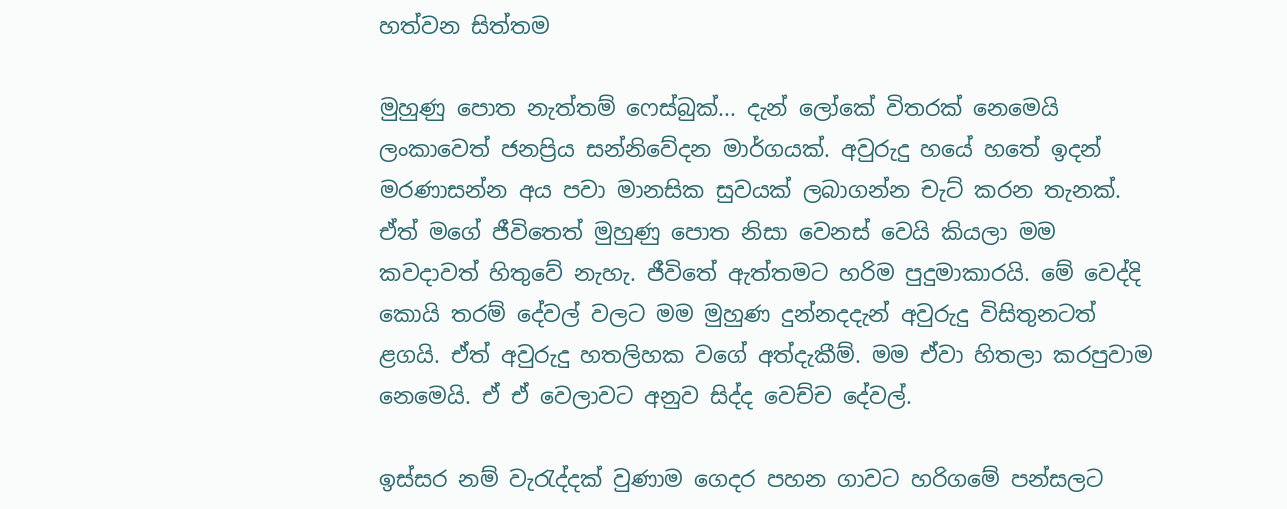හත්වන සිත්තම

මුහුණු පොත නැත්තම් ෆෙස්බුක්... දැන් ලෝකේ විතරක් නෙමෙයි ලංකාවෙත් ජනප්‍රිය සන්නිවේදන මාර්ගයක්. අවුරුදු හයේ හතේ ඉදන් මරණාසන්න අය පවා මානසික සුවයක් ලබාගන්න චැට් කරන තැනක්. ඒත් මගේ ජීවිතෙත් මුහුණු පොත නිසා වෙනස් වෙයි කියලා මම කවදාවත් හිතුවේ නැහැ. ජීවිතේ ඇත්තමට හරිම පුදුමාකාරයි. මේ වෙද්දි කොයි තරම් දේවල් වලට මම මුහුණ දුන්නදදැන් අවුරුදු විසිතුනටත් ළගයි. ඒත් අවුරුදු හතලිහක වගේ අත්දැකීම්. මම ඒවා හිතලා කරපුවාම නෙමෙයි. ඒ ඒ වෙලාවට අනුව සිද්ද වෙච්ච දේවල්.

ඉස්සර නම් වැරැද්දක් වුණාම ගෙදර පහන ගාවට හරිගමේ පන්සලට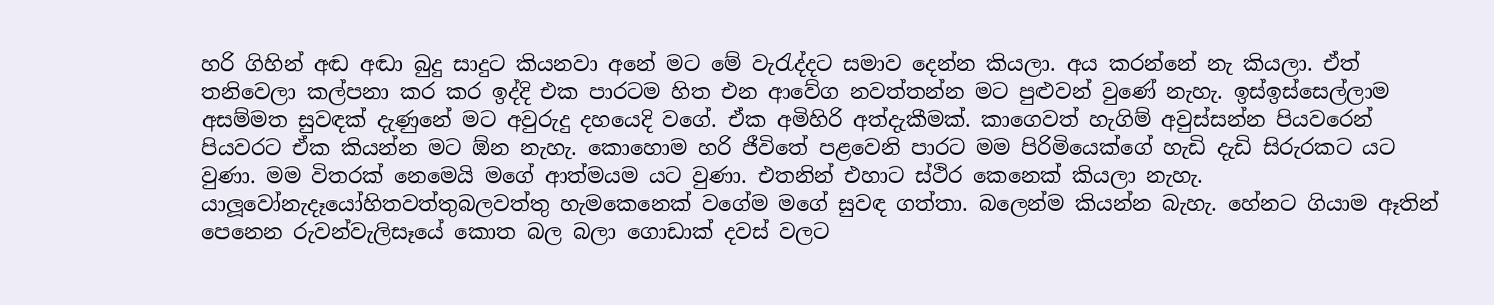හරි ගිහින් අඬ අඬා බුදු සාදුට කියනවා අනේ මට මේ වැරැද්දට සමාව දෙන්න කියලා. අය කරන්නේ නැ කියලා. ඒත් තනිවෙලා කල්පනා කර කර ඉද්දි එක පාරටම හිත එන ආවේග නවත්තන්න මට පුළුවන් වුණේ නැහැ. ඉස්ඉස්සෙල්ලාම අසම්මත සුවඳක් දැණුනේ මට අවුරුදු දහයෙදි වගේ. ඒක අමිහිරි අත්දැකීමක්. කාගෙවත් හැගිම් අවුස්සන්න පියවරෙන් පියවරට ඒක කියන්න මට ඕන නැහැ. කොහොම හරි ජීවිතේ පළවෙනි පාරට මම පිරිමියෙක්ගේ හැඩි දැඩි සිරුරකට යට වුණා. මම විතරක් නෙමෙයි මගේ ආත්මයම යට වුණා. එතනින් එහාට ස්ථිර කෙනෙක් කියලා නැහැ. යාලූවෝනැදෑයෝහිතවත්තුබලවත්තු හැමකෙනෙක් වගේම මගේ සුවඳ ගත්තා. බලෙන්ම කියන්න බැහැ. හේනට ගියාම ඈතින් පෙනෙන රුවන්වැලිසෑයේ කොත බල බලා ගොඩාක් දවස් වලට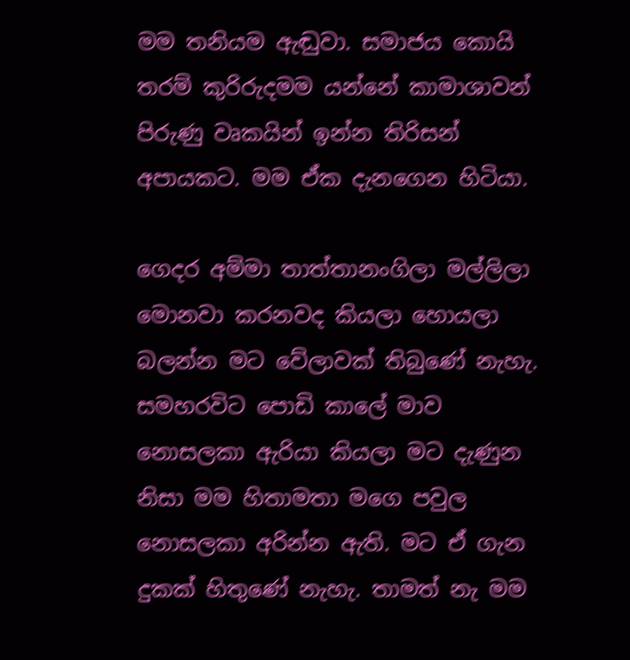මම තනියම ඇඬුවා. සමාජය කොයි තරම් කුරිරුදමම යන්නේ කාමාශාවන් පිරුණු වෘකයින් ඉන්න තිරිසන් අපායකට. මම ඒක දැනගෙන හිටියා.

ගෙදර අම්මා තාත්තානංගිලා මල්ලිලා මොනවා කරනවද කියලා හොයලා බලන්න මට වේලාවක් තිබුණේ නැහැ. සමහරවිට පොඩි කාලේ මාව නොසලකා ඇරියා කියලා මට දැණුන නිසා මම හිතාමතා මගෙ පවුල නොසලකා අරින්න ඇති. මට ඒ ගැන දුකක් හිතුණේ නැහැ. තාමත් නැ මම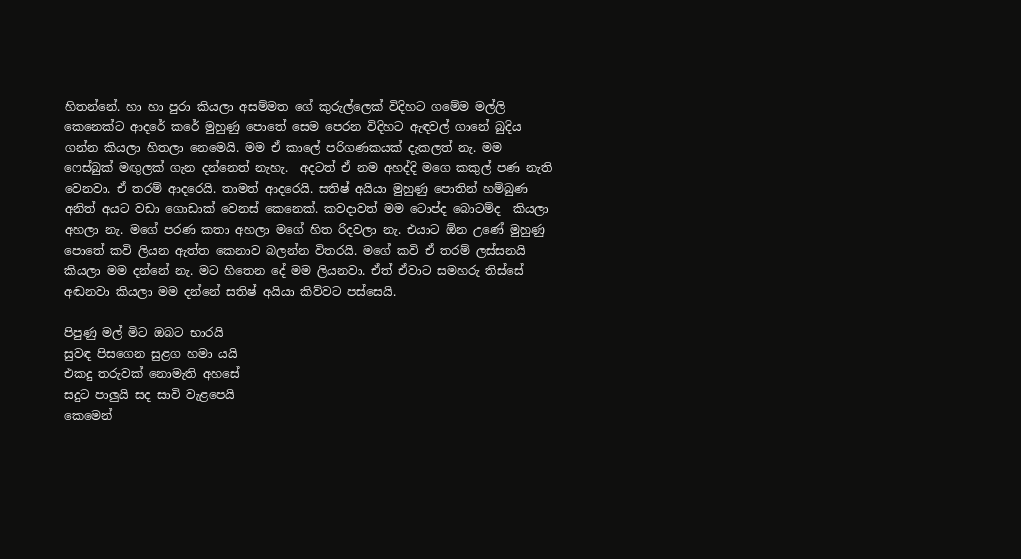හිතන්නේ. හා හා පුරා කියලා අසම්මත ගේ කුරුල්ලෙක් විදිහට ගමේම මල්ලි කෙනෙක්ට ආදරේ කරේ මුහුණු පොතේ සෙම පෙරන විදිහට ඇඳවල් ගානේ බුදිය ගන්න කියලා හිතලා නෙමෙයි. මම ඒ කාලේ පරිගණකයක් දැකලත් නැ. මම ෆෙස්බුක් මඟුලක් ගැන දන්නෙත් නැහැ.  අදටත් ඒ නම අහද්දි මගෙ කකුල් පණ නැති වෙනවා. ඒ තරම් ආදරෙයි. තාමත් ආදරෙයි. සතිෂ් අයියා මුහුණු පොතින් හම්බුණ අනිත් අයට වඩා ගොඩාක් වෙනස් කෙනෙක්. කවදාවත් මම ටොප්ද බොටම්ද  කියලා අහලා නැ. මගේ පරණ කතා අහලා මගේ හිත රිදවලා නැ. එයාට ඕන උණේ මුහුණු පොතේ කවි ලියන ඇත්ත කෙනාව බලන්න විතරයි. මගේ කවි ඒ තරම් ලස්සනයි කියලා මම දන්නේ නැ. මට හිතෙන දේ මම ලියනවා. ඒත් ඒවාට සමහරු තිස්සේ අඬනවා කියලා මම දන්නේ සතිෂ් අයියා කිව්වට පස්සෙයි.

පිපුණු මල් මිට ඔබට භාරයි
සුවඳ පිසගෙන සුළග හමා යයි
එකදු තරුවක් නොමැති අහසේ
සදුට පාලුයි සද සාවි වැළපෙයි
කෙමෙන්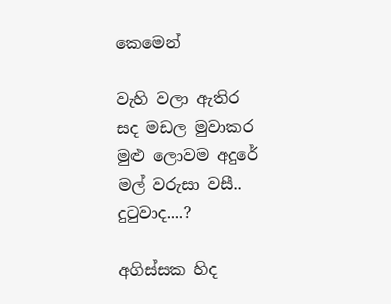කෙමෙන්

වැහි වලා ඇතිර
සද මඩල මුවාකර
මුළු ලොවම අදුරේ
මල් වරුසා වසී..
දුටුවාද....?

අගිස්සක හිද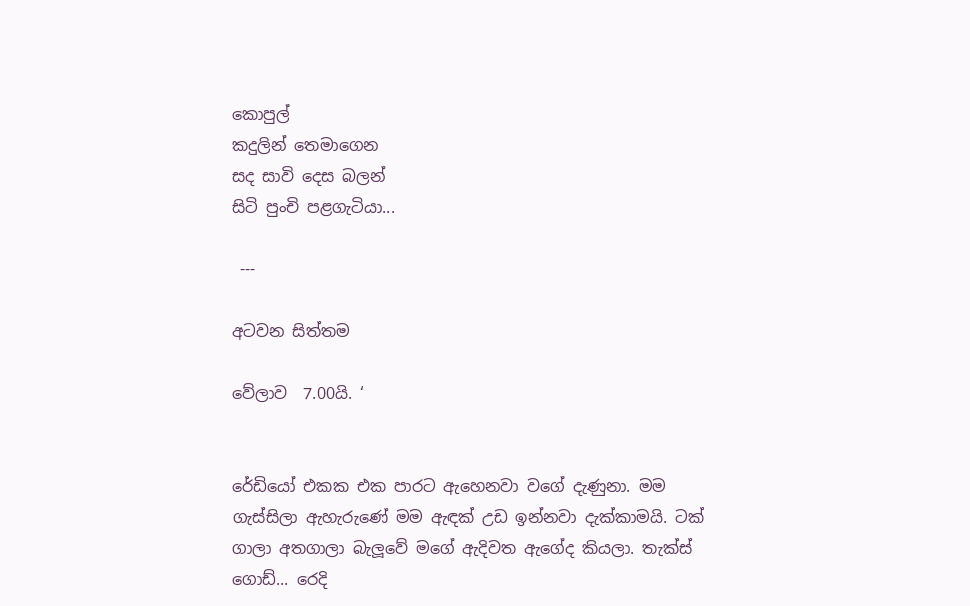කොපුල්
කදුලින් තෙමාගෙන
සද සාවි දෙස බලන්
සිටි පුංචි පළගැටියා...

 ---

අටවන සිත්තම

වේලාව  7.00යි. ‘


රේඩියෝ එකක එක පාරට ඇහෙනවා වගේ දැණුනා. මම ගැස්සිලා ඇහැරුණේ මම ඇඳක් උඩ ඉන්නවා දැක්කාමයි. ටක් ගාලා අතගාලා බැලූවේ මගේ ඇදිවත ඇගේද කියලා. තැක්ස් ගොඩ්... රෙදි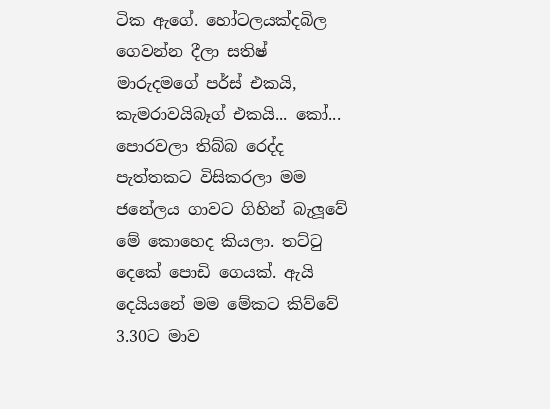ටික ඇගේ. හෝටලයක්දබිල ගෙවන්න දීලා සතිෂ් මාරුදමගේ පර්ස් එකයි, කැමරාවයිබෑග් එකයි... කෝ... පොරවලා තිබ්බ රෙද්ද පැත්තකට විසිකරලා මම ජනේලය ගාවට ගිහින් බැලූවේ මේ කොහෙද කියලා. තට්ටු දෙකේ පොඩි ගෙයක්. ඇයි දෙයියනේ මම මේකට කිව්වේ 3.30ට මාව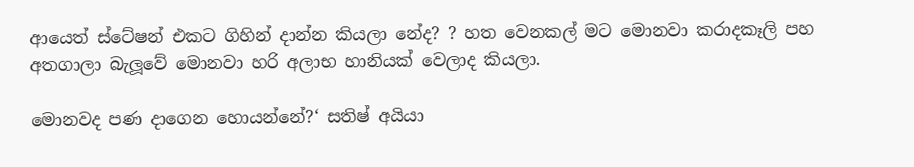ආයෙත් ස්ටේෂන් එකට ගිහින් දාන්න කියලා නේද? ? හත වෙනකල් මට මොනවා කරාදකෑලි පහ අතගාලා බැලූවේ මොනවා හරි අලාභ හානියක් වෙලාද කියලා.

මොනවද පණ දාගෙන හොයන්නේ?‘ සතිෂ් අයියා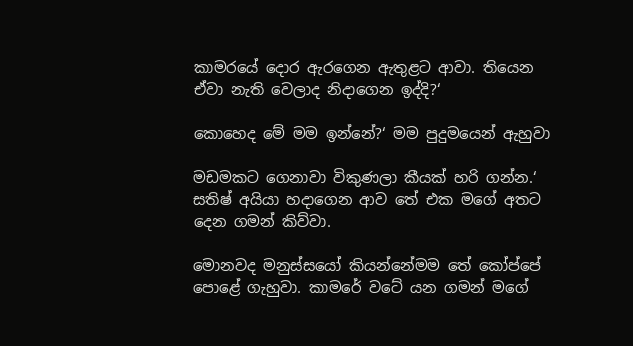කාමරයේ දොර ඇරගෙන ඇතුළට ආවා. තියෙන ඒවා නැති වෙලාද නිදාගෙන ඉද්දි?‘

කොහෙද මේ මම ඉන්නේ?‘ මම පුදුමයෙන් ඇහුවා

මඩමකට ගෙනාවා විකුණලා කීයක් හරි ගන්න.‘ සතිෂ් අයියා හදාගෙන ආව තේ එක මගේ අතට දෙන ගමන් කිව්වා.

මොනවද මනුස්සයෝ කියන්නේමම තේ කෝප්පේ පොළේ ගැහුවා. කාමරේ වටේ යන ගමන් මගේ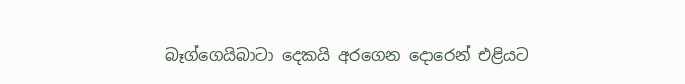බෑග්ගෙයිබාටා දෙකයි අරගෙන දොරෙන් එළියට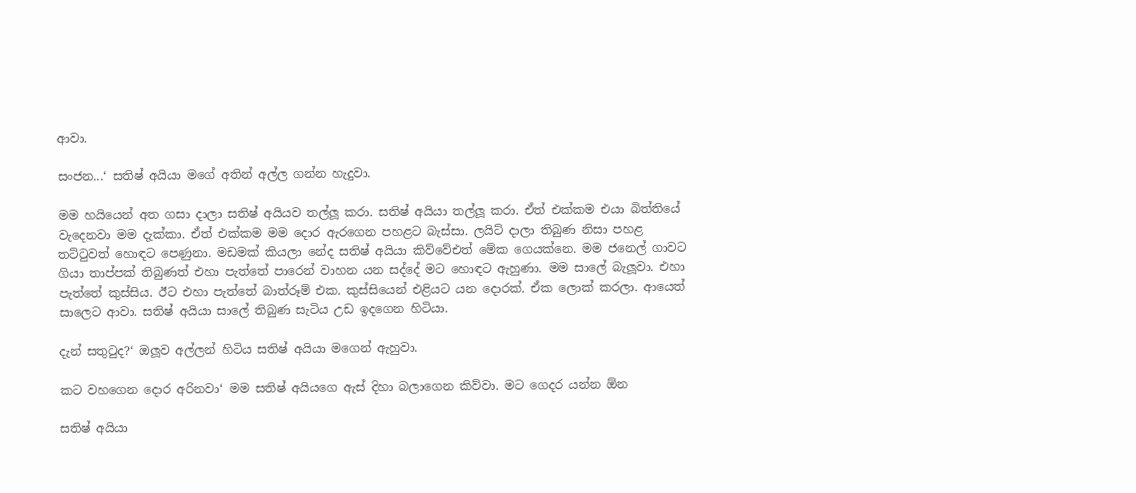ආවා.

සංජන...‘ සතිෂ් අයියා මගේ අතින් අල්ල ගන්න හැදුවා.

මම හයියෙන් අත ගසා දාලා සතිෂ් අයියව තල්ලූ කරා. සතිෂ් අයියා තල්ලූ කරා. ඒත් එක්කම එයා බිත්තියේ වැදෙනවා මම දැක්කා. ඒත් එක්කම මම දොර ඇරගෙන පහළට බැස්සා. ලයිට් දාලා තිබුණ නිසා පහළ තට්ටුවත් හොඳට පෙණුනා. මඩමක් කියලා නේද සතිෂ් අයියා කිව්වේඑත් මේක ගෙයක්නෙ. මම ජනෙල් ගාවට ගියා තාප්පක් තිබුණත් එහා පැත්තේ පාරෙන් වාහන යන සද්දේ මට හොඳට ඇහුණා. මම සාලේ බැලූවා. එහා පැත්තේ කුස්සිය. ඊට එහා පැත්තේ බාත්රූම් එක. කුස්සියෙන් එළියට යන දොරක්. ඒක ලොක් කරලා. ආයෙත් සාලෙට ආවා. සතිෂ් අයියා සාලේ තිබුණ සැටිය උඩ ඉදගෙන හිටියා.

දැන් සතුටුද?‘ ඔලූව අල්ලන් හිටිය සතිෂ් අයියා මගෙන් ඇහුවා.

කට වහගෙන දොර අරිනවා‘ මම සතිෂ් අයියගෙ ඇස් දිහා බලාගෙන කිව්වා. මට ගෙදර යන්න ඕන

සතිෂ් අයියා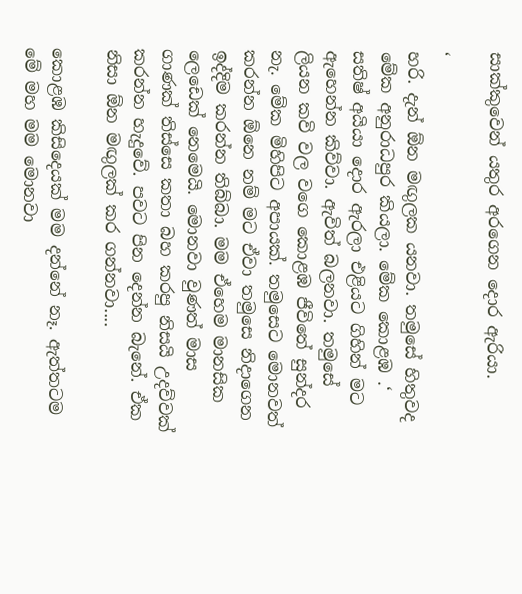සාක්කුවෙන් යතුර අරගෙන දොර ඇරියා.

‘
හරි. දැන් ඕන මඟුලක යනවා. තමුසේ හිතුවද මේක අනුරාධපුර කියලා. මේක කොළඹ .‘ සතිෂ් අයියා දොර ඇරලා එළියට ගිහින් මට ඇහෙන්න කිව්වා. ඇවිත් බලනවා. තමුසේ ලියන කවි වල වගෙ කොළඹ ජීවිතේ සුන්දර නැ. මේක මිහිපිට අපායක්. තමුසෙට මොනවත් කරන්න ඕනෙ නම් මට ඒවා තමුසෙ නිදාගෙන ඉද්දිම කරන්න තිබ්බා. මම ඒහෙම මානසික ලෙඩෙක් නෙමෙයි. මොනවා වුණත් මාස ගාණක් තිස්සෙ කතා බහ කරපු නිසයි උදව්වක් කරන්න හැදුවේ. පවට පින දෙන්න බැනේ. ඒක නිසා ඕන මඟුලක් කර ගන්නවා....

කොළඹ කිසිදෙයක් මම දන්නේ නෑ. ඇත්තටම මේ මහ මම මොනවා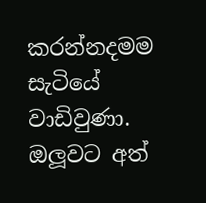කරන්නදමම සැටියේ වාඩිවුණා. ඔලූවට අත්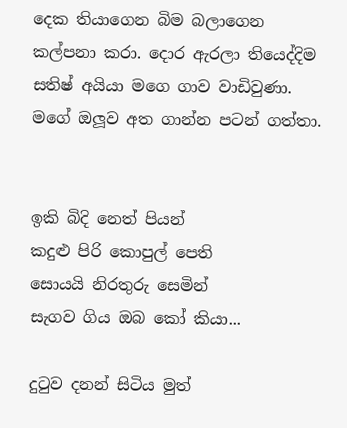දෙක තියාගෙන බිම බලාගෙන කල්පනා කරා. දොර ඇරලා තියෙද්දිම සතිෂ් අයියා මගෙ ගාව වාඩිවුණා. මගේ ඔලූව අත ගාන්න පටන් ගත්තා.


ඉකි බිදි නෙත් පියන්
කදුළු පිරි කොපුල් පෙති
සොයයි නිරතුරු සෙමින්
සැගව ගිය ඔබ කෝ කියා...

දුටුව දනන් සිටිය මුත්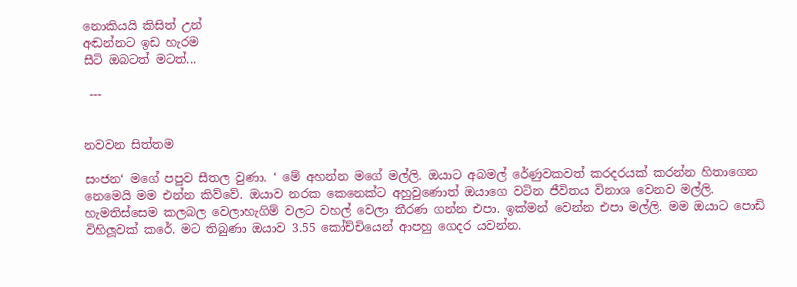නොකියයි කිසිත් උන්
අඬන්නට ඉඩ හැරම
සීටි ඔබටත් මටත්...

 ---


නවවන සිත්තම

සංජන‘ මගේ පපුව සීතල වුණා. ‘ මේ අහන්න මගේ මල්ලි. ඔයාට අබමල් රේණුවකවත් කරදරයක් කරන්න හිතාගෙන නෙමෙයි මම එන්න කිව්වේ. ඔයාව නරක කෙනෙක්ට අහුවුණොත් ඔයාගෙ වටින ජීවිතය විනාශ වෙනව මල්ලි. හැමතිස්සෙම කලබල වෙලාහැගිම් වලට වහල් වෙලා තීරණ ගන්න එපා. ඉක්මන් වෙන්න එපා මල්ලි. මම ඔයාට පොඩි විහිලූවක් කරේ. මට තිබුණා ඔයාව 3.55 කෝච්චියෙන් ආපහු ගෙදර යවන්න.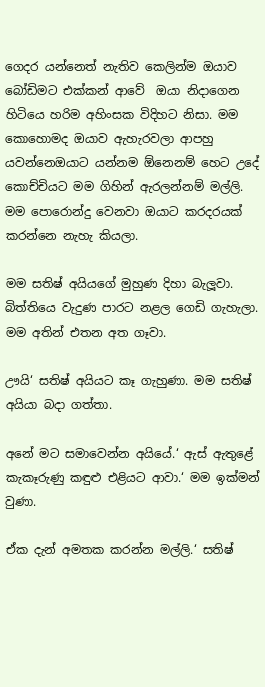ගෙදර යන්නෙත් නැතිව කෙලින්ම ඔයාව බෝඩිමට එක්කන් ආවේ  ඔයා නිදාගෙන හිටියෙ හරිම අහිංසක විදිහට නිසා. මම කොහොමද ඔයාව ඇහැරවලා ආපහු යවන්නෙඔයාට යන්නම ඕනෙනම් හෙට උදේ කොච්චියට මම ගිහින් ඇරලන්නම් මල්ලි. මම පොරොන්දු වෙනවා ඔයාට කරදරයක් කරන්නෙ නැහැ කියලා.

මම සතිෂ් අයියගේ මුහුණ දිහා බැලූවා. බිත්තියෙ වැදුණ පාරට නළල ගෙඩි ගැහැලා. මම අතින් එතන අත ගෑවා.

ඌයි‘ සතිෂ් අයියට කෑ ගැහුණා. මම සතිෂ් අයියා බදා ගත්තා.

අනේ මට සමාවෙන්න අයියේ.‘ ඇස් ඇතුළේ කැකෑරුණු කඳුළු එළියට ආවා.‘ මම ඉක්මන් වුණා.

ඒක දැන් අමතක කරන්න මල්ලි.‘ සතිෂ්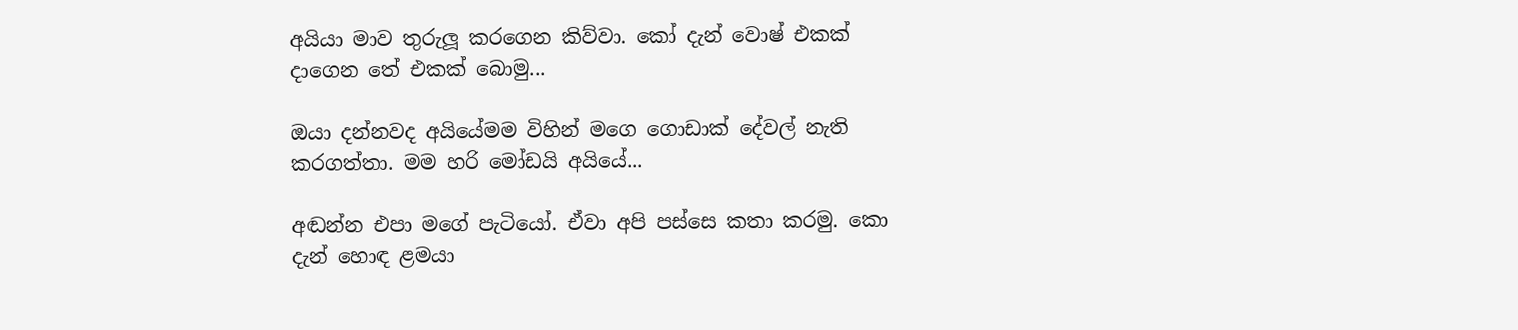අයියා මාව තුරුලූ කරගෙන කිව්වා. කෝ දැන් වොෂ් එකක් දාගෙන තේ එකක් බොමු...

ඔයා දන්නවද අයියේමම විහින් මගෙ ගොඩාක් දේවල් නැති කරගත්තා. මම හරි මෝඩයි අයියේ...

අඬන්න එපා මගේ පැටියෝ. ඒවා අපි පස්සෙ කතා කරමු. කො දැන් හොඳ ළමයා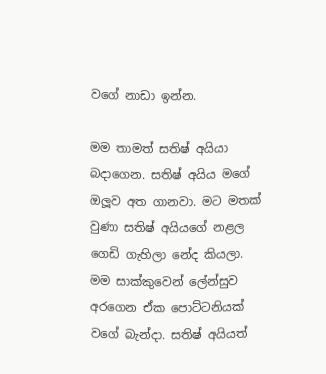වගේ නාඩා ඉන්න.

මම තාමත් සතිෂ් අයියා බදාගෙන. සතිෂ් අයිය මගේ ඔලූව අත ගානවා. මට මතක් වුණා සතිෂ් අයියගේ නළල ගෙඩි ගැහිලා නේද කියලා. මම සාක්කුවෙන් ලේන්සුව අරගෙන ඒක පොට්ටනියක් වගේ බැන්දා. සතිෂ් අයියත්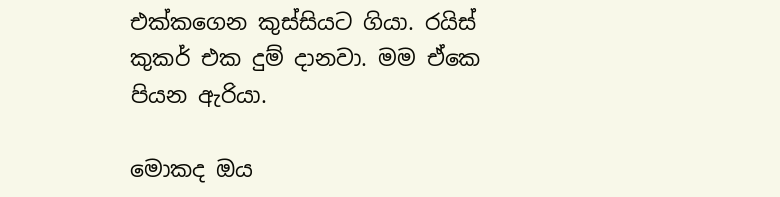එක්කගෙන කුස්සියට ගියා. රයිස් කුකර් එක දුම් දානවා. මම ඒකෙ පියන ඇරියා.

මොකද ඔය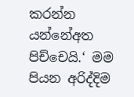කරන්න යන්නේඅත පිච්චෙයි.‘ මම පියන අරිද්දිම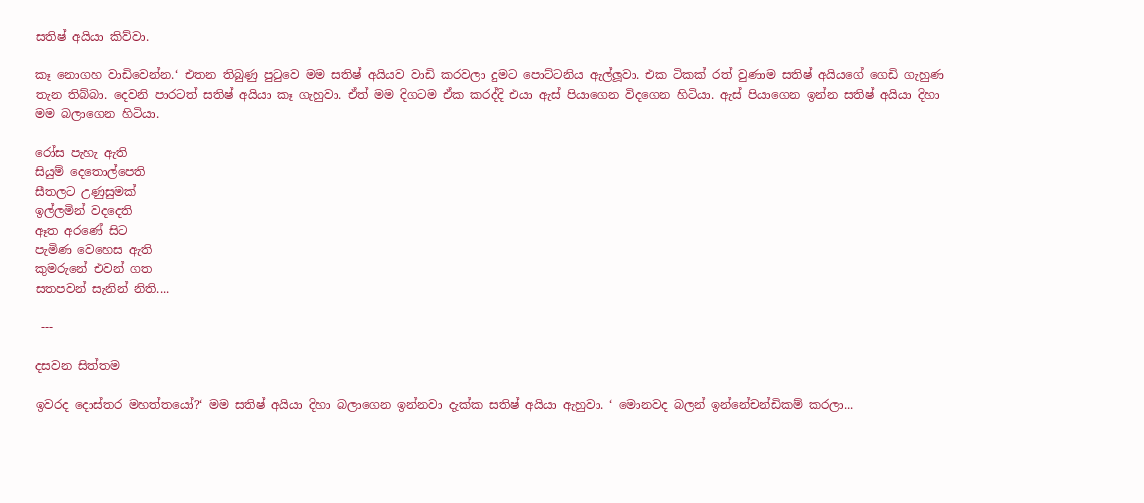සතිෂ් අයියා කිව්වා.

කෑ නොගහ වාඩිවෙන්න.‘ එතන තිබුණු පුටුවෙ මම සතිෂ් අයියව වාඩි කරවලා දුමට පොට්ටනිය ඇල්ලූවා. එක ටිකක් රත් වුණාම සතිෂ් අයියගේ ගෙඩි ගැහුණ තැන තිබ්බා. දෙවනි පාරටත් සතිෂ් අයියා කෑ ගැහුවා. ඒත් මම දිගටම ඒක කරද්දි එයා ඇස් පියාගෙන විදගෙන හිටියා. ඇස් පියාගෙන ඉන්න සතිෂ් අයියා දිහා මම බලාගෙන හිටියා.

රෝස පැහැ ඇති
සියුම් දෙතොල්පෙති
සීතලට උණුසුමක්
ඉල්ලමින් වදදෙති
ඈත අරණේ සිට
පැමිණ වෙහෙස ඇති
කුමරුනේ එවන් ගත
සතපවන් සැනින් නිති....

 ---

දසවන සිත්තම

ඉවරද දොස්තර මහත්තයෝ?‘ මම සතිෂ් අයියා දිහා බලාගෙන ඉන්නවා දැක්ක සතිෂ් අයියා ඇහුවා. ‘ මොනවද බලන් ඉන්නේචන්ඩිකම් කරලා...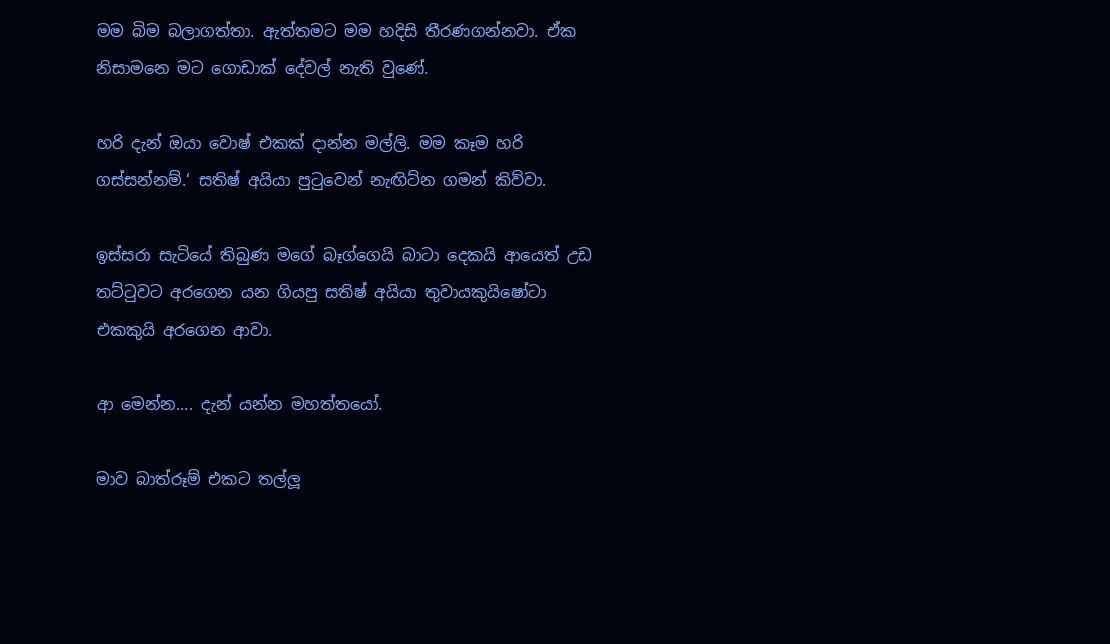මම බිම බලාගත්තා. ඇත්තමට මම හදිසි තීරණගන්නවා. ඒක නිසාමනෙ මට ගොඩාක් දේවල් නැති වුණේ.

හරි දැන් ඔයා වොෂ් එකක් දාන්න මල්ලි. මම කෑම හරි ගස්සන්නම්.‘ සතිෂ් අයියා පුටුවෙන් නැඟිට්න ගමන් කිව්වා.

ඉස්සරා සැටියේ තිබුණ මගේ බෑග්ගෙයි බාටා දෙකයි ආයෙත් උඩ තට්ටුවට අරගෙන යන ගියපු සතිෂ් අයියා තුවායකුයිෂෝටා එකකුයි අරගෙන ආවා.

ආ මෙන්න.... දැන් යන්න මහත්තයෝ.

මාව බාත්රූම් එකට තල්ලූ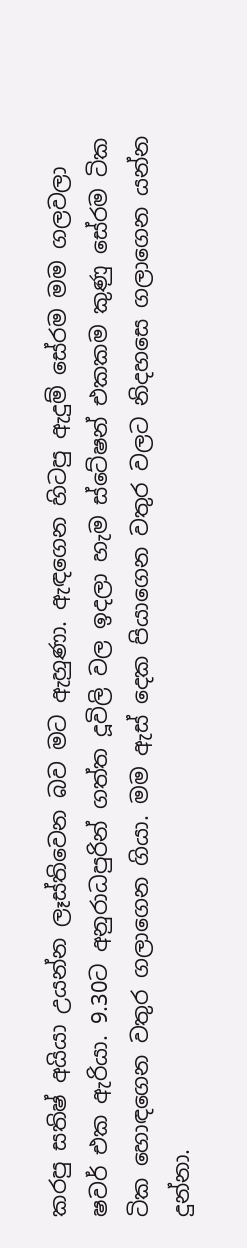කරපු සතිෂ් අයියා උයන්න ලෑස්තිවෙන බව මට ඇහුණා. ඇඳගෙන හිටපු ඇදුම් සේරම මම ගලවලා ෂවර් එක ඇරියා. 9.30ට අනුරාධපුරින් ගත්ත දූවිලි වල ඉදලා හැම ස්ටේෂන් එකකම කුණු සේරම ටික ටික හොඳගෙන වතුර ගලාගෙන ගියා. මම ඇස් දෙක පියාගෙන වතුර වලට නිදහසෙ ගලාගෙන යන්න දුන්නා.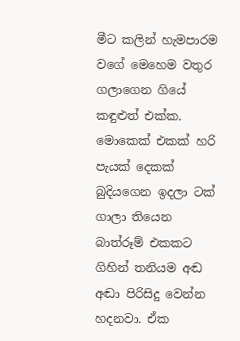මීට කලින් හැමපාරම වගේ මෙහෙම වතුර ගලාගෙන ගියේ කඳුළුත් එක්ක. මොකෙක් එකක් හරි පැයක් දෙකක් බුදියගෙන ඉදලා ටක් ගාලා තියෙන බාත්රූම් එකකට ගිහින් තනියම අඬ අඬා පිරිසිදු වෙන්න හදනවා. ඒක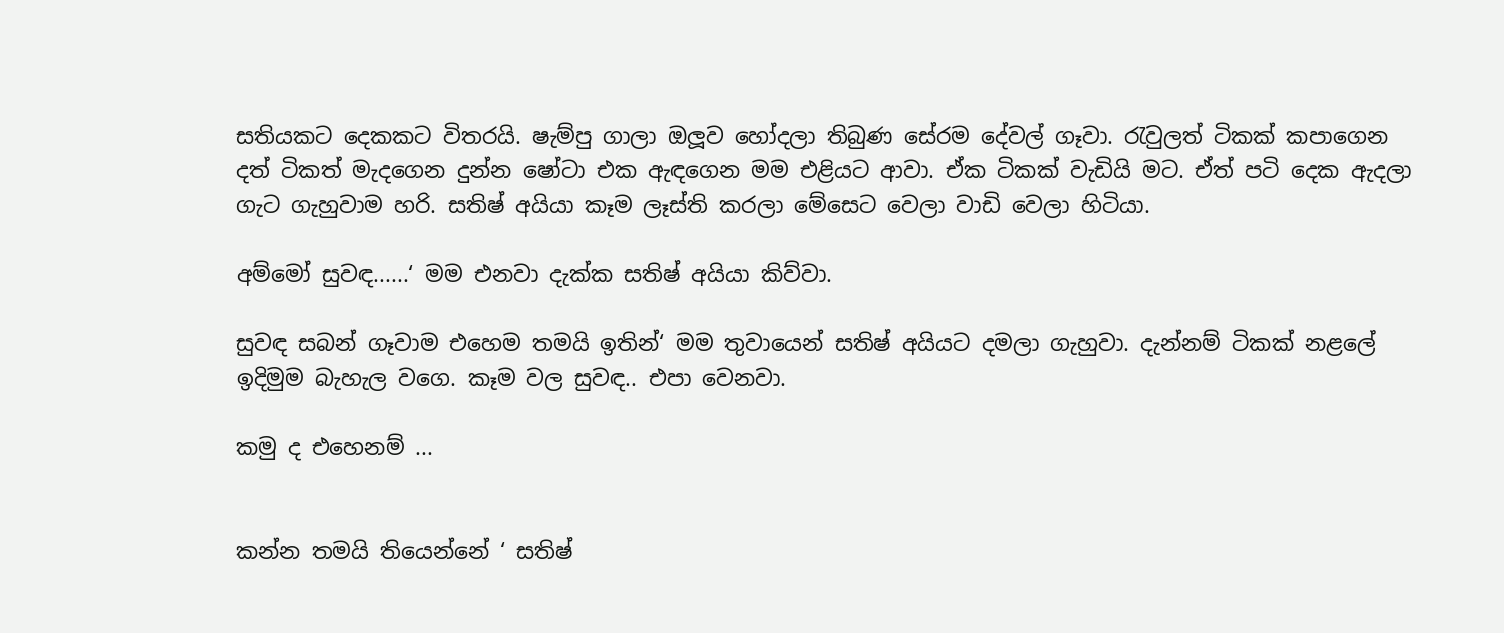සතියකට දෙකකට විතරයි. ෂැම්පු ගාලා ඔලූව හෝදලා තිබුණ සේරම දේවල් ගෑවා. රැවුලත් ටිකක් කපාගෙන දත් ටිකත් මැදගෙන දුන්න ෂෝටා එක ඇඳගෙන මම එළියට ආවා. ඒක ටිකක් වැඩියි මට. ඒත් පටි දෙක ඇදලා ගැට ගැහුවාම හරි. සතිෂ් අයියා කෑම ලෑස්ති කරලා මේසෙට වෙලා වාඩි වෙලා හිටියා.

අම්මෝ සුවඳ......‘ මම එනවා දැක්ක සතිෂ් අයියා කිව්වා.

සුවඳ සබන් ගෑවාම එහෙම තමයි ඉතින්‘ මම තුවායෙන් සතිෂ් අයියට දමලා ගැහුවා. දැන්නම් ටිකක් නළලේ ඉදිමුම බැහැල වගෙ. කෑම වල සුවඳ.. එපා වෙනවා.

කමු ද එහෙනම් ...


කන්න තමයි තියෙන්නේ ‘ සතිෂ්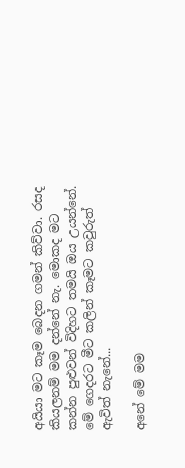අයියා මට කෑම බෙදන ගමන් කිව්වා. රසද කියලනම් මම දන්නේ නැ. මොකද මට කන්න පුළුවන් විදිහට තමයි ඔය උයන්නේ. මේ ගෙදරට මීට කලින් කෑමට කවුරුත් ඇවිත් නැනේ...

අනේ මේ මම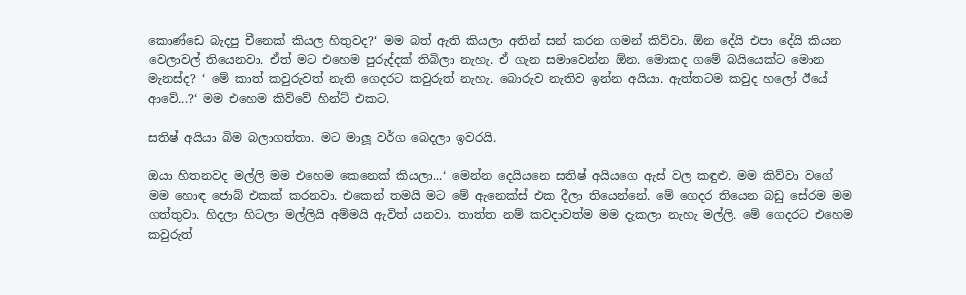කොණ්ඩෙ බැදපු චීනෙක් කියල හිතුවද?‘ මම බත් ඇති කියලා අතින් සන් කරන ගමන් කිව්වා. ඕන දේයි එපා දේයි කියන වෙලාවල් තියෙනවා. ඒත් මට එහෙම පුරුද්දක් තිබිලා නැහැ. ඒ ගැන සමාවෙන්න ඕන. මොකද ගමේ බයියෙක්ට මොන මැනස්ද? ‘ මේ කාත් කවුරුවත් නැති ගෙදරට කවුරුත් නැහැ. බොරුව නැතිව ඉන්න අයියා. ඇත්තටම කවුද හලෝ ඊයේ ආවේ...?‘ මම එහෙම කිව්වේ හින්ට් එකට.

සතිෂ් අයියා බිම බලාගත්තා. මට මාලූ වර්ග බෙදලා ඉවරයි.

ඔයා හිතනවද මල්ලි මම එහෙම කෙනෙක් කියලා...‘ මෙන්න දෙයියනෙ සතිෂ් අයියගෙ ඇස් වල කඳුළු. මම කිව්වා වගේ මම හොඳ ජොබ් එකක් කරනවා. එකෙන් තමයි මට මේ ඇනෙක්ස් එක දීලා තියෙන්නේ. මේ ගෙදර තියෙන බඩු සේරම මම ගත්තුවා. හිදලා හිටලා මල්ලියි අම්මයි ඇවිත් යනවා. තාත්ත නම් කවදාවත්ම මම දැකලා නැහැ මල්ලි. මේ ගෙදරට එහෙම කවුරුත්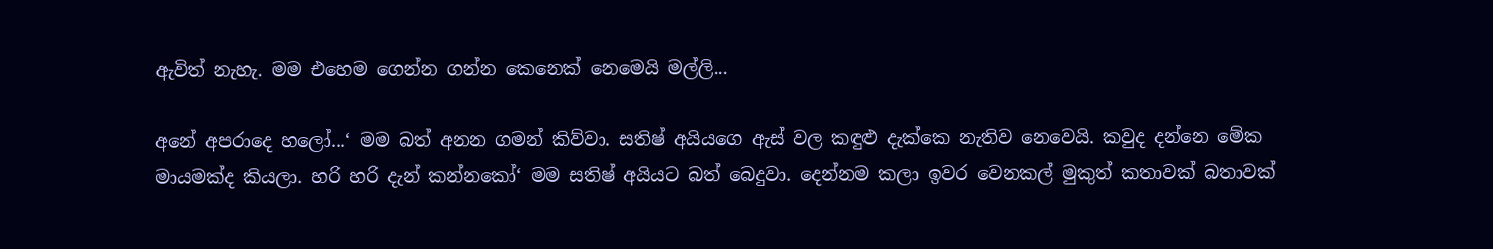ඇවිත් නැහැ. මම එහෙම ගෙන්න ගන්න කෙනෙක් නෙමෙයි මල්ලි...

අනේ අපරාදෙ හලෝ...‘ මම බත් අනන ගමන් කිව්වා. සතිෂ් අයියගෙ ඇස් වල කඳුළු දැක්කෙ නැතිව නෙවෙයි. කවුද දන්නෙ මේක මායමක්ද කියලා. හරි හරි දැන් කන්නකෝ‘ මම සතිෂ් අයියට බත් බෙදුවා. දෙන්නම කලා ඉවර වෙනකල් මුකුත් කතාවක් බතාවක්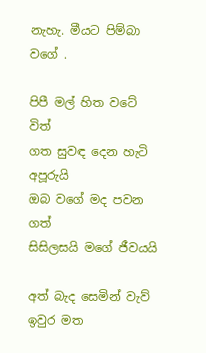නැහැ. මීයට පිම්බා වගේ .

පිපී මල් හිත වටේ විත්
ගත සුවඳ දෙන හැටි අපූරුයි
ඔබ වගේ මද පවන ගත්
සිසිලසයි මගේ ජීවයයි

අත් බැද සෙමින් වැව්
ඉවුර මත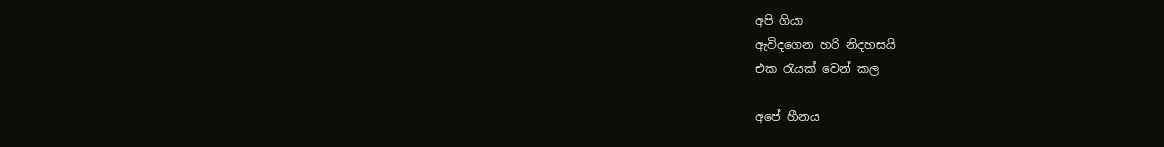අපි ගියා
ඇවිදගෙන හරි නිදහසයි
එක රැයක් වෙන් කල

අපේ හීනය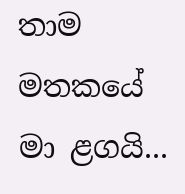තාම මතකයේ
මා ළගයි...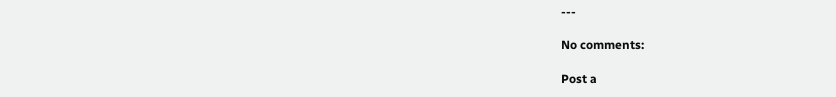---

No comments:

Post a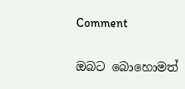Comment

ඔබට බොහොමත්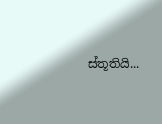ස්තූතියි...